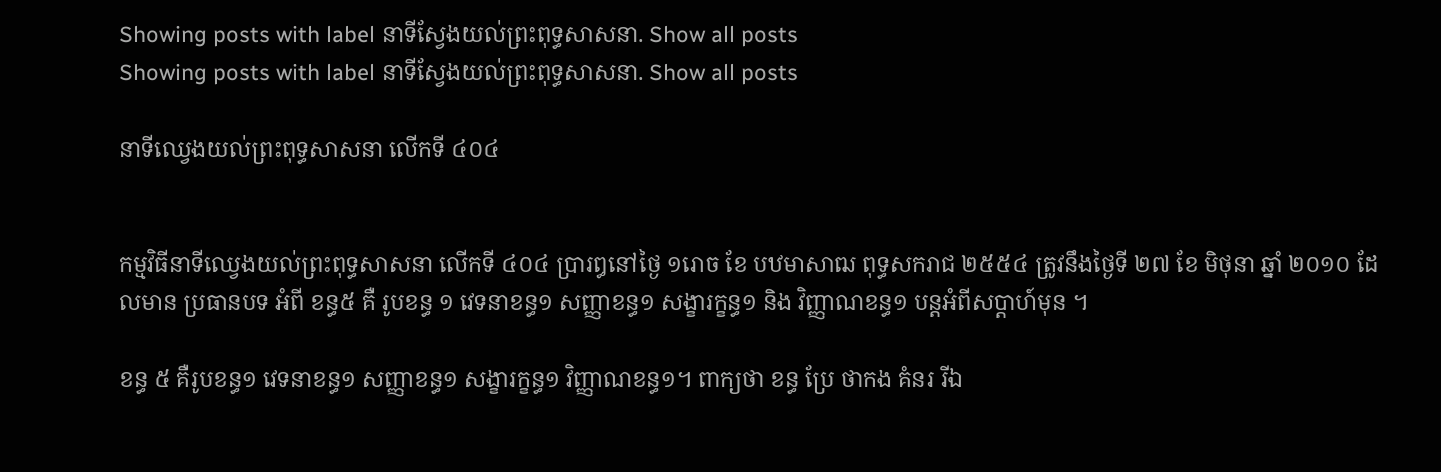Showing posts with label នាទីស្វែងយល់ព្រះពុទ្ធសាសនា. Show all posts
Showing posts with label នាទីស្វែងយល់ព្រះពុទ្ធសាសនា. Show all posts

នាទីឈ្វេងយល់ព្រះពុទ្ធសាសនា លើកទី ៤០៤


កម្មវិធីនាទីឈ្វេងយល់ព្រះពុទ្ធសាសនា លើកទី ៤០៤ ប្រារឰនៅថ្ងៃ ១រោច ខែ បឋមាសាឍ ពុទ្ធសករាជ ២៥៥៤ ត្រូវនឹងថ្ងៃទី ២៧ ខែ មិថុនា ឆ្នាំ ២០១០ ដែលមាន ប្រធានបទ អំពី ខន្ធ៥ គឺ រូបខន្ធ ១ វេទនាខន្ធ១ សញ្ញាខន្ធ១ សង្ខារក្ខន្ធ១ និង វិញ្ញាណខន្ធ១ បន្តអំពីសប្តាហ៍មុន ។

ខន្ធ ៥ គឺរូបខន្ធ១ វេទនាខន្ធ១ សញ្ញាខន្ធ១ សង្ខារក្ខន្ធ១ វិញ្ញាណខន្ធ១។ ពាក្យថា ខន្ធ ប្រែ ថាកង គំនរ រីឯ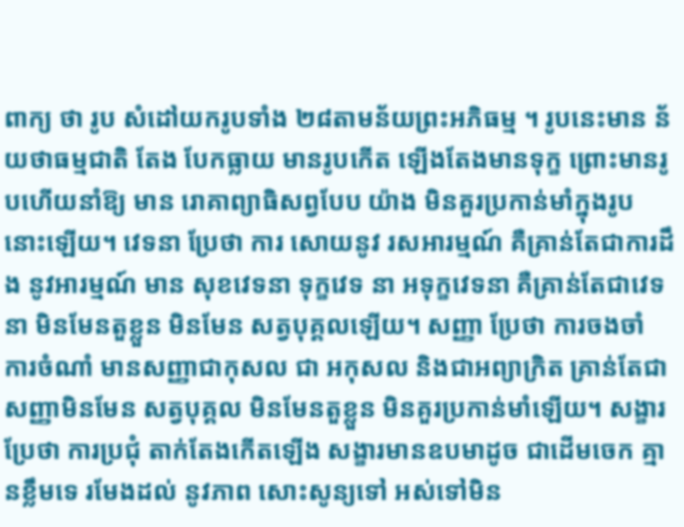ពាក្យ ថា រូប សំដៅយករូបទាំង ២៨តាមន័យព្រះអភិធម្ម ។ រូបនេះមាន ន័យថាធម្មជាតិ តែង បែកធ្លាយ មានរូបកើត ឡើងតែងមានទុក្ខ ព្រោះមានរូបហើយនាំឱ្យ មាន រោគាព្យាធិសព្វបែប យ៉ាង មិនគួរប្រកាន់មាំក្នុងរូប នោះឡើយ។ វេទនា ប្រែថា ការ សោយនូវ រសអារម្មណ៍ គឺគ្រាន់តែជាការដឹង នូវអារម្មណ៍ មាន សុខវេទនា ទុក្ខវេទ នា អទុក្ខវេទនា គឺគ្រាន់តែជាវេទនា មិនមែនតួខ្លួន មិនមែន សត្វបុគ្គលឡើយ។ សញ្ញា ប្រែថា ការចងចាំ ការចំណាំ មានសញ្ញាជាកុសល ជា អកុសល និងជាអព្យាក្រិត គ្រាន់តែជា សញ្ញាមិនមែន សត្វបុគ្គល មិនមែនតួខ្លួន មិនគួរប្រកាន់មាំឡើយ។ សង្ខារ ប្រែថា ការប្រជុំ តាក់តែងកើតឡើង សង្ខារមានឧបមាដូច ជាដើមចេក គ្មានខ្លឹមទេ រមែងដល់ នូវភាព សោះសូន្យទៅ អស់ទៅមិន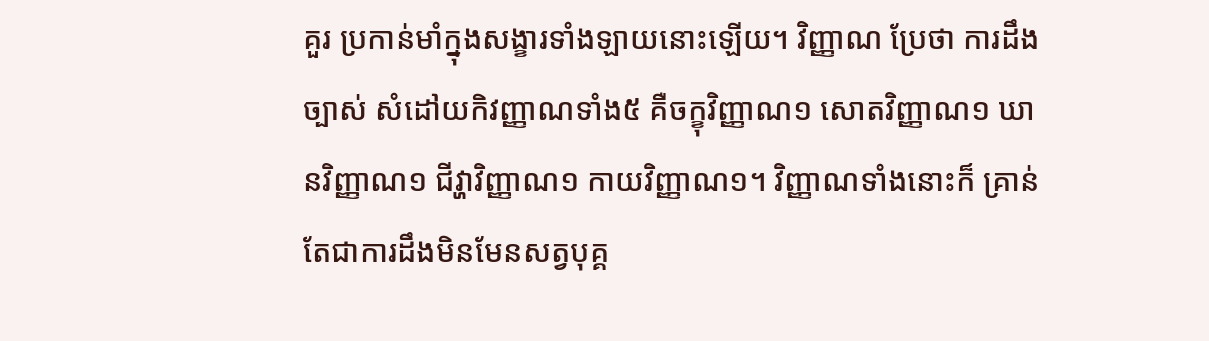គួរ ប្រកាន់មាំក្នុងសង្ខារទាំងឡាយនោះឡើយ។ វិញ្ញាណ ប្រែថា ការដឹងច្បាស់ សំដៅយកិវញ្ញាណទាំង៥ គឺចក្ខុវិញ្ញាណ១ សោតវិញ្ញាណ១ ឃានវិញ្ញាណ១ ជីវ្ហាវិញ្ញាណ១ កាយវិញ្ញាណ១។ វិញ្ញាណទាំងនោះក៏ គ្រាន់ តែជាការដឹងមិនមែនសត្វបុគ្គ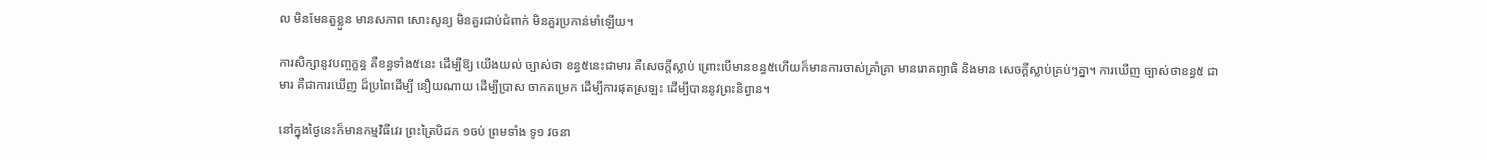ល មិនមែនតួខ្លួន មានសភាព សោះសូន្យ មិនគួរជាប់ជំពាក់ មិនគួរប្រកាន់មាំឡើយ។

ការសិក្សានូវបញ្ចក្ខន្ធ គឺខន្ធទាំង៥នេះ ដើម្បីឱ្យ យើងយល់ ច្បាស់ថា ខន្ធ៥នេះជាមារ គឺសេចក្តីស្លាប់ ព្រោះបើមានខន្ធ៥ហើយក៏មានការចាស់គ្រាំគ្រា មានរោគព្យាធិ និងមាន សេចក្តីស្លាប់គ្រប់ៗគ្នា។ ការឃើញ ច្បាស់ថាខន្ធ៥ ជាមារ គឺជាការឃើញ ដ៏ប្រពៃដើម្បី នឿយណាយ ដើម្បីប្រាស ចាកតម្រេក ដើម្បីការផុតស្រឡះ ដើម្បីបាននូវព្រះនិព្វាន។

នៅក្នុងថ្ងៃនេះក៏មានកម្មវិធីវេរ ព្រះត្រៃបិដក ១ចប់ ព្រមទាំង ទូ១ វចនា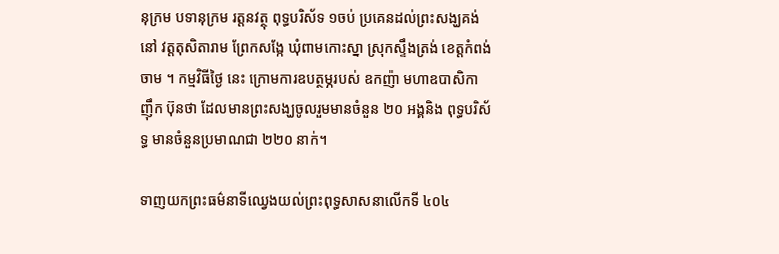នុក្រម បទានុក្រម រត្តនវត្ថុ ពុទ្ធបរិស័ទ ១ចប់ ប្រគេនដល់ព្រះសង្ឃគង់នៅ វត្តតុសិតារាម ព្រែកសង្កែ ឃុំពាមកោះស្នា ស្រុកស្ទឹងត្រង់ ខេត្តកំពង់ចាម ។ កម្មវិធីថ្ងៃ នេះ ក្រោមការឧបត្ថម្ភរបស់ ឧកញ៉ា មហាឧបាសិកា ញ៉ឹក ប៊ុនថា ដែលមានព្រះសង្ឃចូលរួមមានចំនួន ២០ អង្គនិង ពុទ្ធបរិស័ទ្ធ មានចំនួនប្រមាណជា ២២០ នាក់។

ទាញយកព្រះធម៌នាទីឈ្វេងយល់ព្រះពុទ្ធសាសនាលើកទី ៤០៤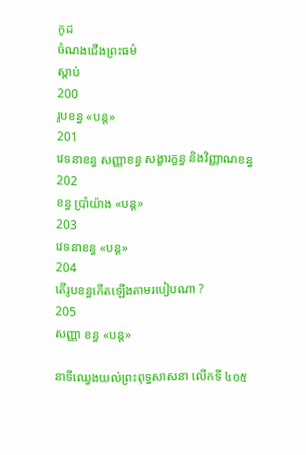កូដ
ចំណងជើងព្រះធម៌
ស្តាប់
200
រូបខន្ធ «បន្ត»
201
វេទនាខន្ធ សញ្ញាខន្ធ សង្ខារក្ខន្ធ និងវិញ្ញាណខន្ធ
202
ខន្ធ ប្រាំយ៉ាង «បន្ត»
203
វេទនាខន្ធ «បន្ត»
204
តើរូបខន្ធកើតឡើងតាមរបៀបណា ?
205
សញ្ញា ខន្ធ «បន្ត»

នាទីឈ្វេងយល់ព្រះពុទ្ធសាសនា លើកទី ៤០៥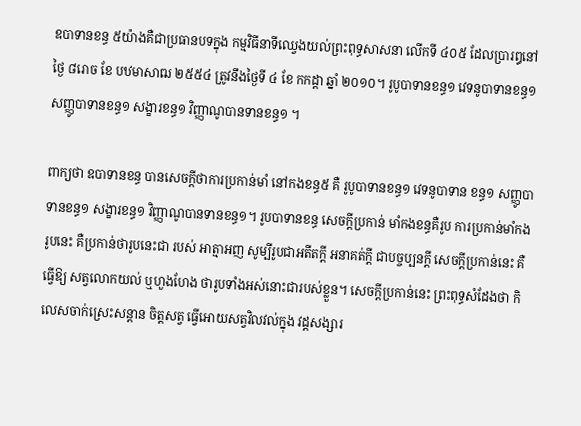ឧបាទានខន្ធ ៥យ៉ាងគឺជាប្រធានបទក្នុង កម្មវិធីនាទីឈ្វេងយល់ព្រះពុទ្ធសាសនា លើកទី ៤០៥ ដែលប្រារឰនៅថ្ងៃ ៨រោច ខែ បឋមាសាឍ ២៥៥៤ ត្រូវនឹងថ្ងៃទី ៤ ខែ កកដ្តា ឆ្នាំ ២០១០។ រូបូបាទានខន្ធ១ វេទនូបាទានខន្ធ១ សញ្ញូបាទានខន្ធ១ សង្ខារខន្ធ១ វិញ្ញាណូបានទានខន្ធ១ ។

ពាក្យថា ឧបាទានខន្ធ បានសេចក្តីថាការប្រកាន់មាំ នៅកងខន្ធ៥ គឺ រូបូបាទានខន្ធ១ វេទនូបាទាន ខន្ធ១ សញ្ញូបាទានខន្ធ១ សង្ខារខន្ធ១ វិញ្ញាណូបានទានខន្ធ១។ រូបបាទានខន្ធ សេចក្តីប្រកាន់ មាំកងខន្ធគឺរូប ការប្រកាន់មាំកងរូបនេះ គឺប្រកាន់ថារូបនេះជា របស់ អាត្មាអញ សូម្បីរូបជាអតីតក្តី អនាគត់ក្តី ជាបច្ចប្បនក្តី សេចក្តីប្រកាន់នេះ គឺធ្វើឱ្យ សត្វលោកយល់ ឬហួងហែង ថារូបទាំងអស់នោះជារបស់ខ្លួន។ សេចក្តីប្រកាន់នេះ ព្រះពុទ្ធសំដែងថា កិលេសចាក់ស្រេះសន្តាន ចិត្តសត្វ ធ្វើអោយសត្វវិលវល់ក្នុង វដ្តសង្សារ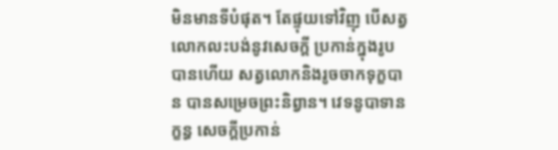មិនមានទីបំផុត។ តែផ្ទុយទៅវិញុ បើសត្វលោកលះបង់នូវសេចក្តី ប្រកាន់ក្នុងរូបបានហើយ សត្វលោកនិងរូចចាកទុក្ខបាន បានសម្រេចព្រះនិព្វាន។ វេទនូបាទានក្ខន្ធ សេចក្តីប្រកាន់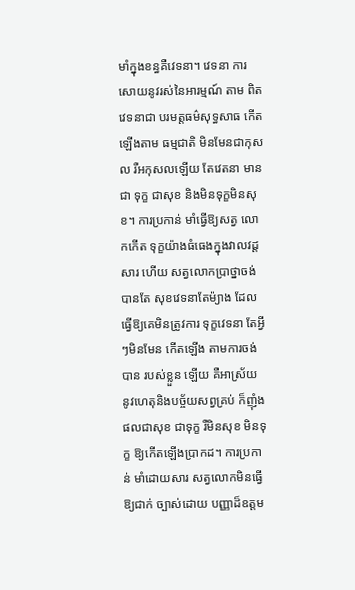មាំក្នុងខន្ធគឺវេទនា។ វេទនា ការសោយនូវរស់នៃអារម្មណ៍ តាម ពិតវេទនាជា បរមត្តធម៌សុទ្ធសាធ កើតឡើងតាម ធម្មជាតិ មិនមែនជាកុសល រឺអកុសលឡើយ តែវេតនា មានជា ទុក្ខ ជាសុខ និងមិនទុក្ខមិនសុខ។ ការប្រកាន់ មាំធ្វើឱ្យសត្វ លោកកើត ទុក្ខយ៉ាងធំធេងក្នុងវាលវដ្តសារ ហើយ សត្វលោកប្រាថ្នាចង់បានតែ សុខវេទនាតែម៉្យាង ដែលធ្វើឱ្យគេមិនត្រូវការ ទុក្ខវេទនា តែអ្វីៗមិនមែន កើតឡើង តាមការចង់បាន របស់ខ្លួន ឡើយ គឺអាស្រ័យ នូវហេតុនិងបច្ច័យសព្វគ្រប់ ក៏ញុំងផលជាសុខ ជាទុក្ខ រឺមិនសុខ មិនទុក្ខ ឱ្យកើតឡើងប្រាកដ។ ការប្រកាន់ មាំដោយសារ សត្វលោកមិនធ្វើឱ្យជាក់ ច្បាស់ដោយ បញ្ញាដ៏ឧត្តម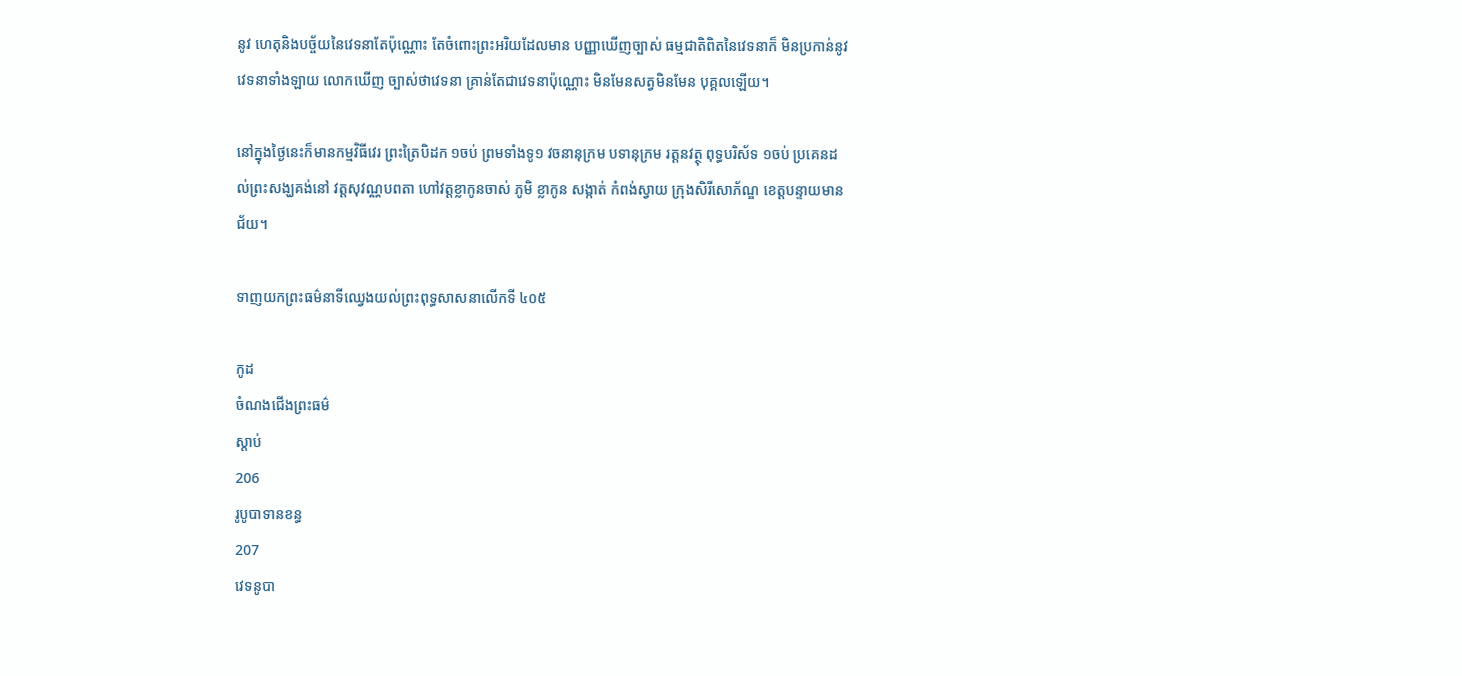នូវ ហេតុនិងបច្ច័យនៃវេទនាតែប៉ុណ្ណោះ តែចំពោះព្រះអរិយដែលមាន បញ្ញាឃើញច្បាស់ ធម្មជាតិពិតនៃវេទនាក៏ មិនប្រកាន់នូវវេទនាទាំងឡាយ លោកឃើញ ច្បាស់ថាវេទនា គ្រាន់តែជាវេទនាប៉ុណ្ណោះ មិនមែនសត្វមិនមែន បុគ្គលឡើយ។

នៅក្នុងថ្ងៃនេះក៏មានកម្មវិធីវេរ ព្រះត្រៃបិដក ១ចប់ ព្រមទាំងទូ១ វចនានុក្រម បទានុក្រម រត្តនវត្ថុ ពុទ្ធបរិស័ទ ១ចប់ ប្រគេនដល់ព្រះសង្ឃគង់នៅ វត្តសុវណ្ណបពតា ហៅវត្តខ្លាកូនចាស់ ភូមិ ខ្លាកូន សង្កាត់ កំពង់ស្វាយ ក្រុងសិរីសោភ័ណ្ឌ ខេត្តបន្ទាយមានជ័យ។

ទាញយកព្រះធម៌នាទីឈ្វេងយល់ព្រះពុទ្ធសាសនាលើកទី ៤០៥

កូដ
ចំណងជើងព្រះធម៌
ស្តាប់
206
រូបូបាទានខន្ធ
207
វេទនូបា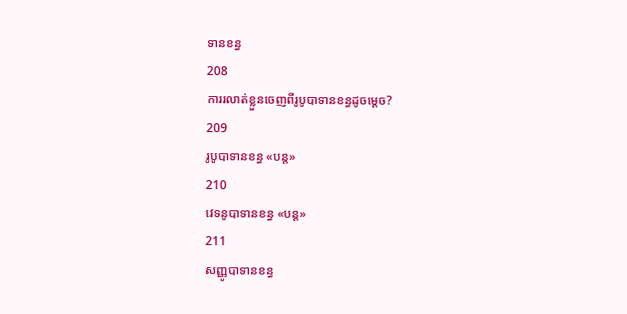ទានខន្ធ
208
ការរលាត់ខ្លួនចេញពីរូបូបាទានខន្ធដូចម្តេច?
209
រូបូបាទានខន្ធ «បន្ត»
210
វេទនូបាទានខន្ធ «បន្ត»
211
សញ្ញូបាទានខន្ធ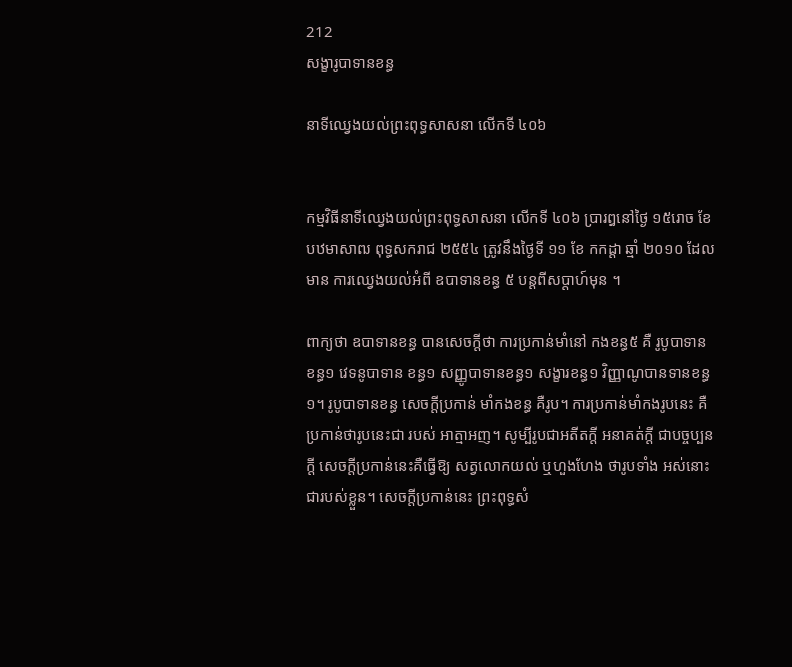212
សង្ខារូបាទានខន្ធ

នាទីឈ្វេងយល់ព្រះពុទ្ធសាសនា លើកទី ៤០៦


កម្មវិធីនាទីឈ្វេងយល់ព្រះពុទ្ធសាសនា លើកទី ៤០៦ ប្រារឰនៅថ្ងៃ ១៥រោច ខែ បឋមាសាឍ ពុទ្ធសករាជ ២៥៥៤ ត្រូវនឹងថ្ងៃទី ១១ ខែ កកដ្តា ឆ្មាំ ២០១០ ដែលមាន ការឈ្វេងយល់អំពី ឧបាទានខន្ធ ៥ បន្តពីសប្តាហ៍មុន ។

ពាក្យថា ឧបាទានខន្ធ បានសេចក្តីថា ការប្រកាន់មាំនៅ កងខន្ធ៥ គឺ រូបូបាទានខន្ធ១ វេទនូបាទាន ខន្ធ១ សញ្ញូបាទានខន្ធ១ សង្ខារខន្ធ១ វិញ្ញាណូបានទានខន្ធ១។ រូបូបាទានខន្ធ សេចក្តីប្រកាន់ មាំកងខន្ធ គឺរូប។ ការប្រកាន់មាំកងរូបនេះ គឺប្រកាន់ថារូបនេះជា របស់ អាត្មាអញ។ សូម្បីរូបជាអតីតក្តី អនាគត់ក្តី ជាបច្ចប្បនក្តី សេចក្តីប្រកាន់នេះគឺធ្វើឱ្យ សត្វលោកយល់ ឬហួងហែង ថារូបទាំង អស់នោះជារបស់ខ្លួន។ សេចក្តីប្រកាន់នេះ ព្រះពុទ្ធសំ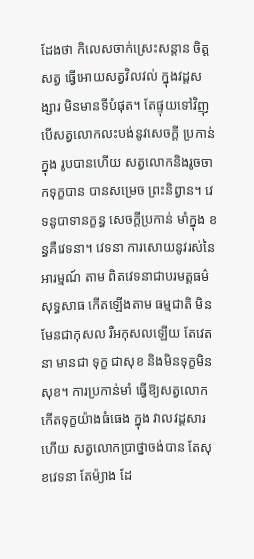ដែងថា កិលេសចាក់ស្រេះសន្តាន ចិត្តសត្វ ធ្វើអោយសត្វវិលវល់ ក្នុងវដ្តសង្សារ មិនមានទីបំផុត។ តែផ្ទុយទៅវិញុ បើសត្វលោកលះបង់នូវសេចក្តី ប្រកាន់ក្នុង រូបបានហើយ សត្វលោកនិងរូចចាកទុក្ខបាន បានសម្រេច ព្រះនិព្វាន។ វេទនូបាទានក្ខន្ធ សេចក្តីប្រកាន់ មាំក្នុង ខន្ធគឺវេទនា។ វេទនា ការសោយនូវរស់នៃអារម្មណ៍ តាម ពិតវេទនាជាបរមត្តធម៌ សុទ្ធសាធ កើតឡើងតាម ធម្មជាតិ មិនមែនជាកុសល រឺអកុសលឡើយ តែវេតនា មានជា ទុក្ខ ជាសុខ និងមិនទុក្ខមិនសុខ។ ការប្រកាន់មាំ ធ្វើឱ្យសត្វលោក កើតទុក្ខយ៉ាងធំធេង ក្នុង វាលវដ្តសារ ហើយ សត្វលោកប្រាថ្នាចង់បាន តែសុខវេទនា តែម៉្យាង ដែ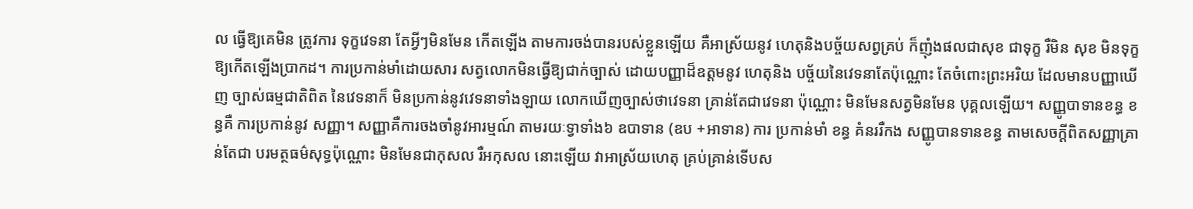ល ធ្វើឱ្យគេមិន ត្រូវការ ទុក្ខវេទនា តែអ្វីៗមិនមែន កើតឡើង តាមការចង់បានរបស់ខ្លួនឡើយ គឺអាស្រ័យនូវ ហេតុនិងបច្ច័យសព្វគ្រប់ ក៏ញុំងផលជាសុខ ជាទុក្ខ រឺមិន សុខ មិនទុក្ខឱ្យកើតឡើងប្រាកដ។ ការប្រកាន់មាំដោយសារ សត្វលោកមិនធ្វើឱ្យជាក់ច្បាស់ ដោយបញ្ញាដ៏ឧត្តមនូវ ហេតុនិង បច្ច័យនៃវេទនាតែប៉ុណ្ណោះ តែចំពោះព្រះអរិយ ដែលមានបញ្ញាឃើញ ច្បាស់ធម្មជាតិពិត នៃវេទនាក៏ មិនប្រកាន់នូវវេទនាទាំងឡាយ លោកឃើញច្បាស់ថាវេទនា គ្រាន់តែជាវេទនា ប៉ុណ្ណោះ មិនមែនសត្វមិនមែន បុគ្គលឡើយ។ សញ្ញូបាទានខន្ធ ខន្ធគឺ ការប្រកាន់នូវ សញ្ញា។ សញ្ញាគឺការចងចាំនូវអារម្មណ៍ តាមរយៈទ្វាទាំង៦ ឧបាទាន (ឧប +អាទាន) ការ ប្រកាន់មាំ ខន្ធ គំនររឺកង សញ្ញូបានទានខន្ធ តាមសេចក្តីពិតសញ្ញាគ្រាន់តែជា បរមត្ថធម៌សុទ្ធប៉ុណ្ណោះ មិនមែនជាកុសល រឺអកុសល នោះឡើយ វាអាស្រ័យហេតុ គ្រប់គ្រាន់ទើបស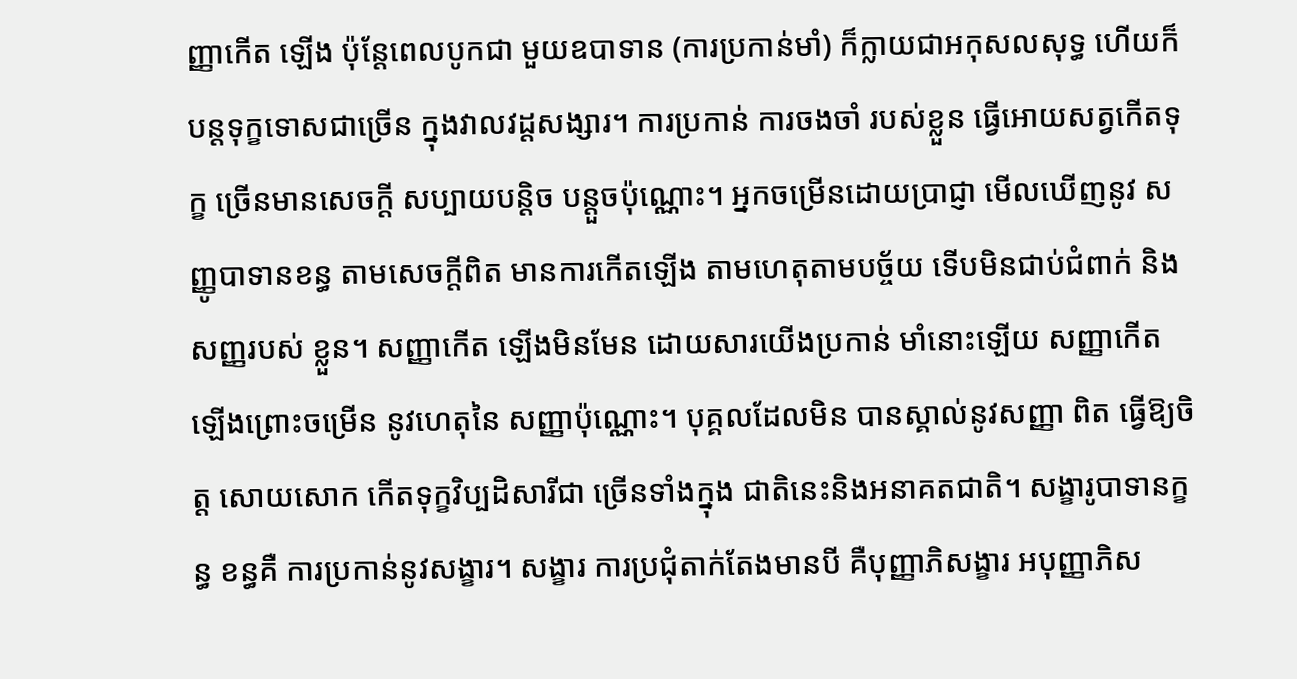ញ្ញាកើត ឡើង ប៉ុន្តែពេលបូកជា មួយឧបាទាន (ការប្រកាន់មាំ) ក៏ក្លាយជាអកុសលសុទ្ធ ហើយក៏បន្តទុក្ខទោសជាច្រើន ក្នុងវាលវដ្តសង្សារ។ ការប្រកាន់ ការចងចាំ របស់ខ្លួន ធ្វើអោយសត្វកើតទុក្ខ ច្រើនមានសេចក្តី សប្បាយបន្តិច បន្តួចប៉ុណ្ណោះ។ អ្នកចម្រើនដោយប្រាជ្ញា មើលឃើញនូវ សញ្ញូបាទានខន្ធ តាមសេចក្តីពិត មានការកើតឡើង តាមហេតុតាមបច្ច័យ ទើបមិនជាប់ជំពាក់ និងសញ្ញរបស់ ខ្លួន។ សញ្ញាកើត ឡើងមិនមែន ដោយសារយើងប្រកាន់ មាំនោះឡើយ សញ្ញាកើតឡើងព្រោះចម្រើន នូវហេតុនៃ សញ្ញាប៉ុណ្ណោះ។ បុគ្គលដែលមិន បានស្គាល់នូវសញ្ញា ពិត ធ្វើឱ្យចិត្ត សោយសោក កើតទុក្ខវិប្បដិសារីជា ច្រើនទាំងក្នុង ជាតិនេះនិងអនាគតជាតិ។ សង្ខារូបាទានក្ខន្ធ ខន្ធគឺ ការប្រកាន់នូវសង្ខារ។ សង្ខារ ការប្រជុំតាក់តែងមានបី គឺបុញ្ញាភិសង្ខារ អបុញ្ញាភិស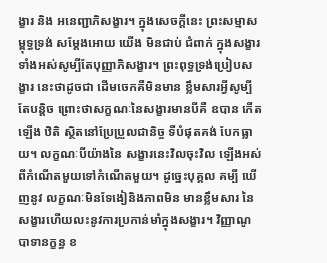ង្ខារ និង អនេញ្ជាភិសង្ខារ។ ក្នុងសេចក្តីនេះ ព្រះសម្មាសម្ពុទ្ធទ្រង់ សម្តែងអោយ យើង មិនជាប់ ជំពាក់ ក្នុងសង្ខារទាំងអស់សូម្បីតែបុញ្ញាភិសង្ខារ។ ព្រះពុទ្ធទ្រង់ប្រៀបសង្ខារ នេះថាដូចជា ដើមចេកគឺមិនមាន ខ្លឹមសារអ្វីសូម្បីតែបន្តិច ព្រោះថាសក្ខណៈនៃសង្ខារមានបីគឺ ឧបាន កើតឡើង ឋិតិ ស្ថិតនៅប្រែប្រួលជានិច្ច ទីបំផុតគង់ បែកធ្លាយ។ លក្ខណៈបីយ៉ាងនៃ សង្ខារនេះវិលចុះវិល ឡើងអស់ពីកំណើតមួយទៅកំណើតមួយ។ ដូច្នេះបុគ្គល គម្បី ឃើញនូវ លក្ខណៈមិនទែងៀនិងភាពមិន មានខ្លឹមសារ នៃសង្ខារហើយលះនូវការប្រកាន់មាំក្នុងសង្ខារ។ វិញ្ញាណូបាទានក្ខន្ធ ខ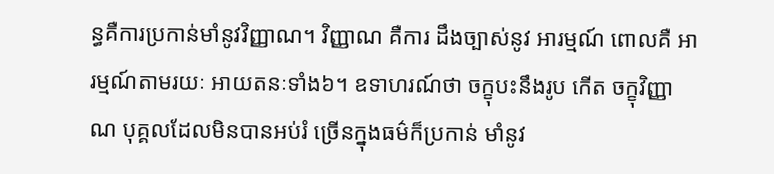ន្ធគឺការប្រកាន់មាំនូវវិញ្ញាណ។ វិញ្ញាណ គឺការ ដឹងច្បាស់នូវ អារម្មណ៍ ពោលគឺ អារម្មណ៍តាមរយៈ អាយតនៈទាំង៦។ ឧទាហរណ៍ថា ចក្ខុបះនឹងរូប កើត ចក្ខុវិញ្ញាណ បុគ្គលដែលមិនបានអប់រំ ច្រើនក្នុងធម៌ក៏ប្រកាន់ មាំនូវ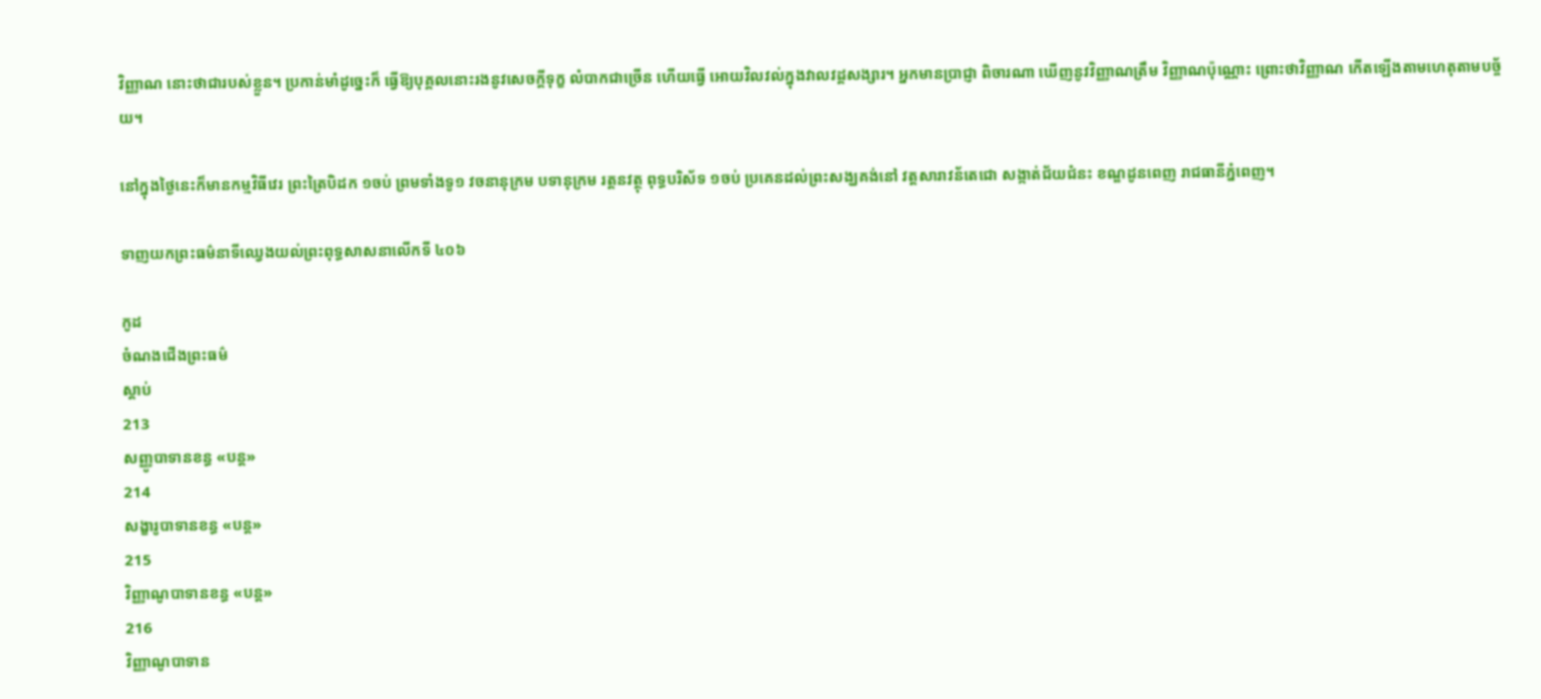វិញ្ញាណ នោះថាជារបស់ខ្លួន។ ប្រកាន់មាំដូច្នេះក៏ ធ្វើឱ្យបុគ្គលនោះរងនូវសេចក្តីទុក្ខ លំបាកជាច្រើន ហើយធ្វើ អោយវិលវល់ក្នុងវាលវដ្តសង្សារ។ អ្នកមានប្រាជ្ញា ពិចារណា ឃើញនូវវិញ្ញាណត្រឹម វិញ្ញាណប៉ុណ្ណោះ ព្រោះថាវិញ្ញាណ កើតឡើងតាមហេតុតាមបច្ច័យ។

នៅក្នុងថ្ងៃនេះក៏មានកម្មវិធីវេរ ព្រះត្រៃបិដក ១ចប់ ព្រមទាំងទូ១ វចនានុក្រម បទានុក្រម រត្តនវត្ថុ ពុទ្ធបរិស័ទ ១ចប់ ប្រគេនដល់ព្រះសង្ឃគង់នៅ វត្តសារាវន័តេជោ សង្កាត់ជ័យជំនះ ខណ្ឌដូនពេញ រាជធានីភ្នំពេញ។

ទាញយកព្រះធម៌នាទីឈ្វេងយល់ព្រះពុទ្ធសាសនាលើកទី ៤០៦

កូដ
ចំណងជើងព្រះធម៌
ស្តាប់
213
សញ្ញូបាទានខន្ធ «បន្ត»
214
សង្ខារូបាទានខន្ធ «បន្ត»
215
វិញ្ញាណូបាទានខន្ធ «បន្ត»
216
វិញ្ញាណូបាទាន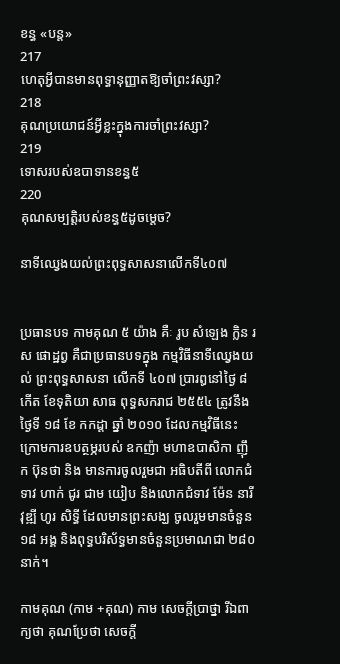ខន្ធ «បន្ត»
217
ហេតុអ្វីបានមានពុទ្ធានុញ្ញាតឱ្យចាំព្រះវស្សា?
218
គុណប្រយោជន៍អ្វីខ្លះក្នុងការចាំព្រះវស្សា?
219
ទោសរបស់ឧបាទានខន្ធ៥
220
គុណសម្បត្តិរបស់ខន្ធ៥ដូចម្តេច?

នាទីឈ្វេងយល់ព្រះពុទ្ធសាសនាលើកទី៤០៧


ប្រធានបទ កាមគុណ ៥ យ៉ាង គឺៈ រូប សំឡេង ក្លិន រស ផោដ្ឋព្វ គឺជាប្រធានបទក្នុង កម្មវិធីនាទីឈ្វេងយល់ ព្រះពុទ្ធសាសនា លើកទី ៤០៧ ប្រារឰនៅថ្ងៃ ៨ កើត ខែទុតិយា សាធ ពុទ្ធសករាជ ២៥៥៤ ត្រូវនឹងថ្ងៃទី ១៨ ខែ កកដ្តា ឆ្នាំ ២០១០ ដែលកម្មវិធីនេះ ក្រោមការឧបត្ថម្ភរបស់ ឧកញ៉ា មហាឧបាសិកា ញ៉ឹក ប៊ុនថា និង មានការចូលរួមជា អធិបតីពី លោកជំទាវ ហាក់ ជូរ ជាម យៀប និងលោកជំទាវ ម៉ែន នារីវុឌ្ឍី ហូរ សិទ្ធី ដែលមានព្រះសង្ឃ ចូលរួមមានចំនួន ១៨ អង្គ និងពុទ្ធបរិស័ទ្ធមានចំនួនប្រមាណជា ២៨០ នាក់។

កាមគុណ (កាម +គុណ) កាម សេចក្តីប្រាថ្នា រីឯពាក្យថា គុណប្រែថា សេចក្តី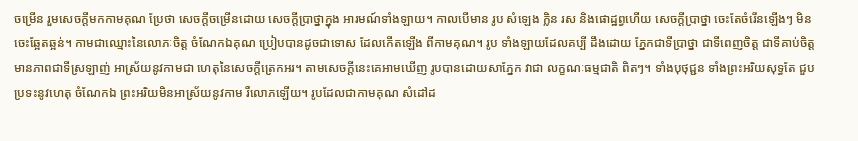ចម្រើន រួមសេចក្តីមកកាមគុណ ប្រែថា សេចក្តីចម្រើនដោយ សេចក្តីប្រាថ្នាក្នុង អារមណ៍ទាំងឡាយ។ កាលបើមាន រូប សំឡេង ក្លិន រស និងផោដ្ឋព្វហើយ សេចក្តីប្រាថ្នា ចេះតែចំរើនឡើងៗ មិនចេះឆ្អែតឆ្អន់។ កាមជាឈ្មោះនៃលោភៈចិត្ត ចំណែកឯគុណ ប្រៀបបានដូចជាទោស ដែលកើតឡើង ពីកាមគុណ។ រូប ទាំងឡាយដែលគប្បី ដឹងដោយ ភ្នែកជាទីប្រាថ្នា ជាទីពេញចិត្ត ជាទីគាប់ចិត្ត មានភាពជាទីស្រឡាញ់ អាស្រ័យនូវកាមជា ហេតុនៃសេចក្តីត្រេកអរ។ តាមសេចក្តីនេះគេអាមឃើញ រូបបានដោយសាភ្នែក វាជា លក្ខណៈធម្មជាតិ ពិតៗ។ ទាំងបុថុជ្ជន ទាំងព្រះអរិយសុទ្ធតែ ជួបប្រទះនូវហេតុ ចំណែកឯ ព្រះអរិយមិនអាស្រ័យនូវកាម រឺលោភឡើយ។ រូបដែលជាកាមគុណ សំដៅដ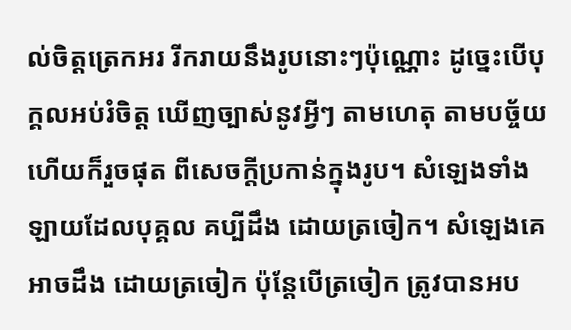ល់ចិត្តត្រេកអរ រីករាយនឹងរូបនោះៗប៉ុណ្ណោះ ដូច្នេះបើបុក្គលអប់រំចិត្ត ឃើញច្បាស់នូវអ្វីៗ តាមហេតុ តាមបច្ច័យហើយក៏រួចផុត ពីសេចក្តីប្រកាន់ក្នុងរូប។ សំឡេងទាំងឡាយដែលបុគ្គល គប្បីដឹង ដោយត្រចៀក។ សំឡេងគេអាចដឹង ដោយត្រចៀក ប៉ុន្តែបើត្រចៀក ត្រូវបានអប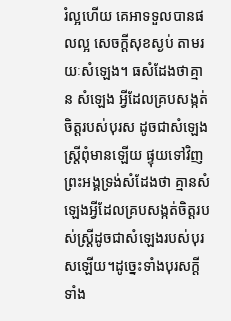រំល្អហើយ គេអាទទួលបានផលល្អ សេចក្តីសុខស្ងប់ តាមរយៈសំឡេង។ ធសំដែងថាគ្មាន សំឡេង អ្វីដែលគ្របសង្កត់ចិត្តរបស់បុរស ដូចជាសំឡេង ស្ត្រីពុំមានឡើយ ផ្ទុយទៅវិញព្រះអង្គទ្រង់សំដែងថា គ្មានសំឡេងអ្វីដែលគ្របសង្កត់ចិត្តរបស់ស្ត្រីដូចជាសំឡេងរបស់បុរសឡើយ។ដូច្នេះទាំងបុរសក្តីទាំង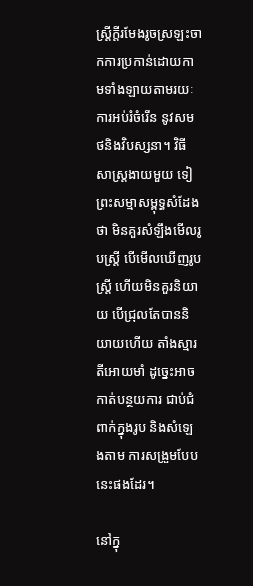ស្ត្រីក្តីរមែងរូចស្រឡះចាកការប្រកាន់ដោយកាមទាំងឡាយតាមរយៈការអប់រំចំរើន នូវសមថនិងវិបស្សនា។ វិធីសាស្ត្រងាយមួយ ទៀព្រះសម្មាសម្ពុទ្ធសំដែងថា មិនគួរសំឡឹងមើលរូបស្ត្រី បើមើលឃើញរូបស្ត្រី ហើយមិនគួរនិយាយ បើជ្រុលតែបាននិយាយហើយ តាំងស្មារតីអោយមាំ ដូច្នេះអាចកាត់បន្ថយការ ជាប់ជំពាក់ក្នុងរូប និងសំឡេងតាម ការសង្រួមបែប នេះផងដែរ។

នៅក្នុ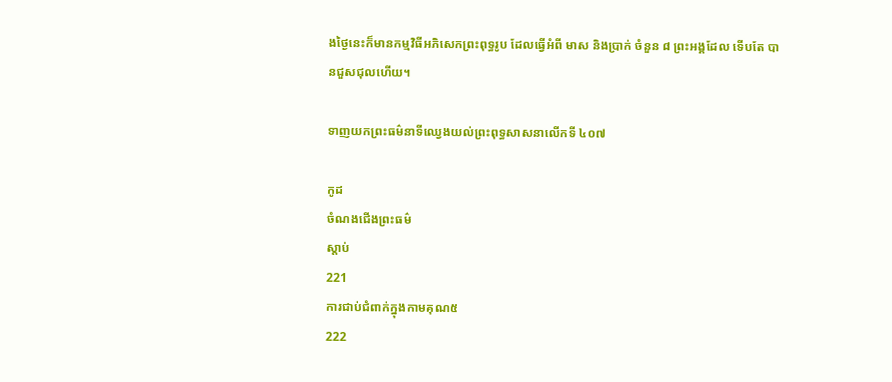ងថ្ងៃនេះក៏មានកម្មវិធីអភិសេកព្រះពុទ្ធរូប ដែលធ្វើអំពី មាស និងប្រាក់ ចំនួន ៨ ព្រះអង្គដែល ទើបតែ បានជួសជុលហើយ។

ទាញយកព្រះធម៌នាទីឈ្វេងយល់ព្រះពុទ្ធសាសនាលើកទី ៤០៧

កូដ
ចំណងជើងព្រះធម៌
ស្តាប់
221
ការជាប់ជំពាក់ក្នុងកាមគុណ៥
222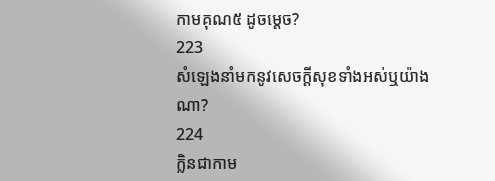កាមគុណ៥ ដូចម្តេច?
223
សំឡេងនាំមកនូវសេចក្តីសុខទាំងអស់ឬយ៉ាងណា?
224
ក្លិនជាកាម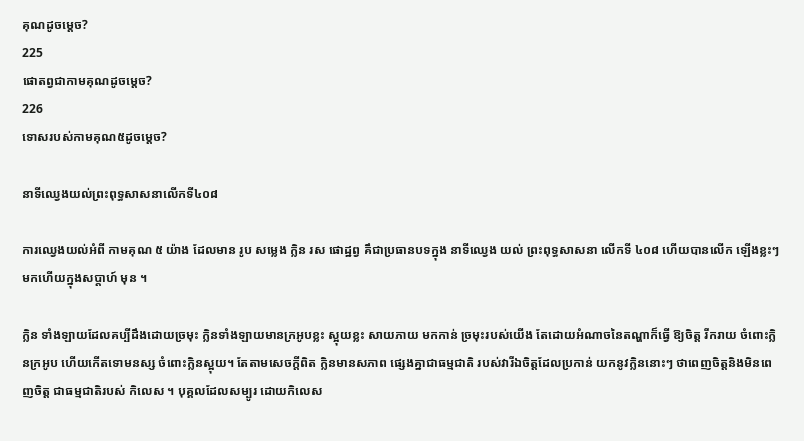គុណដូចម្តេច?
225
ផោតព្វជាកាមគុណដូចម្តេច?
226
ទោសរបស់កាមគុណ៥ដូចម្តេច?

នាទីឈ្វេងយល់ព្រះពុទ្ធសាសនាលើកទី៤០៨

ការឈ្វេងយល់អំពី កាមគុណ ៥ យ៉ាង ដែលមាន រូប សម្លេង ក្លិន រស ផោដ្ឋព្វ គឹជាប្រធានបទក្នុង នាទីឈ្វេង យល់ ព្រះពុទ្ធសាសនា លើកទី ៤០៨ ហើយបានលើក ឡើងខ្លះៗ មកហើយក្នុងសប្តាហ៍ មុន ។

ក្លិន ទាំងឡាយដែលគប្បីដឹងដោយច្រមុះ ក្លិនទាំងឡាយមានក្រអូបខ្លះ ស្អុយខ្លះ សាយភាយ មកកាន់ ច្រមុះរបស់យើង តែដោយអំណាចនៃតណ្ហាក៏ធ្វើ ឱ្យចិត្ត រីករាយ ចំពោះក្លិនក្រអូប ហើយកើតទោមនស្ស ចំពោះក្លិនស្អុយ។ តែតាមសេចក្តីពិត ក្លិនមានសភាព ផ្សេងគ្នាជាធម្មជាតិ របស់វារីឯចិត្តដែលប្រកាន់ យកនូវក្លិននោះៗ ថាពេញចិត្តនិងមិនពេញចិត្ត ជាធម្មជាតិរបស់ កិលេស ។ បុគ្គលដែលសម្បូរ ដោយកិលេស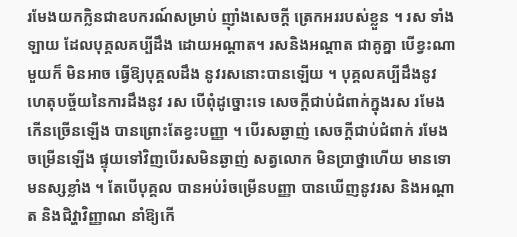រមែងយកក្លិនជាឧបករណ៍សម្រាប់ ញ៉ាំងសេចក្តី ត្រេកអររបស់ខ្លួន ។ រស ទាំងឡាយ ដែលបុគ្គលគប្បីដឹង ដោយអណ្តាត។ រសនិងអណ្តាត ជាគូគ្នា បើខ្វះណាមួយក៏ មិនអាច ធ្វើឱ្យបុគ្គលដឹង នូវរសនោះបានឡើយ ។ បុគ្គលគប្បីដឹងនូវ ហេតុបច្ច័យនៃការដឹងនូវ រស បើពុំដូច្នោះទេ សេចក្តីជាប់ជំពាក់ក្នុងរស រមែងកើនច្រើនឡើង បានព្រោះតែខ្វះបញ្ញា ។ បើរសឆ្ងាញ់ សេចក្តីជាប់ជំពាក់ រមែងចម្រើនឡើង ផ្ទុយទៅវិញបើរសមិនឆ្ងាញ់ សត្វលោក មិនប្រាថ្នាហើយ មានទោមនស្សខ្លាំង ។ តែបើបុគ្គល បានអប់រំចម្រើនបញ្ញា បានឃើញនូវរស និងអណ្តាត និងជិវ្ហាវិញ្ញាណ នាំឱ្យកើ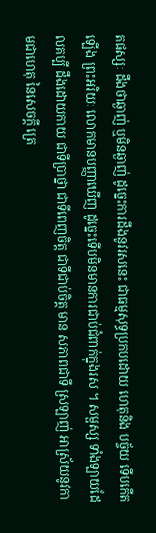តផស្សៈ ដឹងថាឆ្ងាញ់ ឬមិនឆ្ងាញ់ ដូច្នេះការដឹងនូវរសនេះ ជាធម្មសុទ្ធប្រកបដោយ ហេតុនិង បច្ច័យ ទើបកើតឡើង ព្រះអរិយៈ លោកមានបញ្ញាឃើញ ដូច្នេះទើបមិនមានការជាប់ជំពាក់ក្នុងរស ។ សម្ផស្ស ទាំងឡាយដែលគប្បី ដឹងដោយកាយ ជាទីប្រាថ្នា ជាទីពេញចិត្ត ជាទីជាប់ចិត្ត មាន សភាពជាទី ស្រឡាញ់ អាស្រ័យនូវកាមជាហេតុ នៃសេចក្តី ត្រេ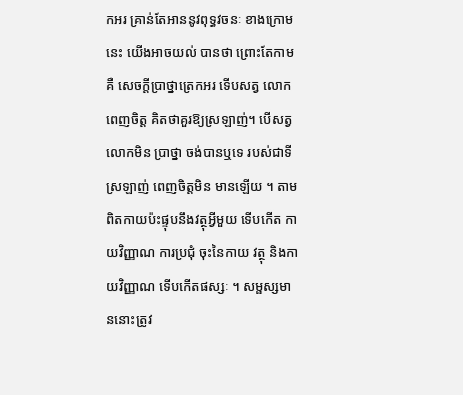កអរ គ្រាន់តែអាននូវពុទ្ធវចនៈ ខាងក្រោមនេះ យើងអាចយល់ បានថា ព្រោះតែកាមគឺ សេចក្តីបា្រថ្នាត្រេកអរ ទើបសត្វ លោក ពេញចិត្ត គិតថាគួរឱ្យស្រឡាញ់។ បើសត្វលោកមិន ប្រាថ្នា ចង់បានឬទេ របស់ជាទីស្រឡាញ់ ពេញចិត្តមិន មានឡើយ ។ តាមពិតកាយប៉ះផ្ទុបនឹងវត្ថុអ្វីមួយ ទើបកើត កាយវិញ្ញាណ ការប្រជុំ ចុះនៃកាយ វត្ថុ និងកាយវិញ្ញាណ ទើបកើតផស្សៈ ។ សម្ផស្សមាននោះត្រូវ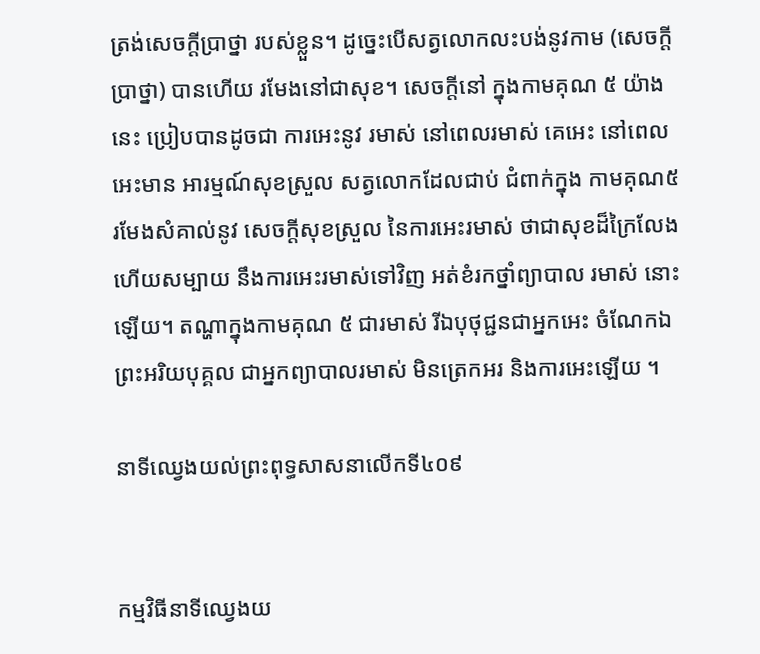ត្រង់សេចក្តីប្រាថ្នា របស់ខ្លួន។ ដូច្នេះបើសត្វលោកលះបង់នូវកាម (សេចក្តីប្រាថ្នា) បានហើយ រមែងនៅជាសុខ។ សេចក្តីនៅ ក្នុងកាមគុណ ៥ យ៉ាងនេះ ប្រៀបបានដូចជា ការអេះនូវ រមាស់ នៅពេលរមាស់ គេអេះ នៅពេលអេះមាន អារម្មណ៍សុខស្រួល សត្វលោកដែលជាប់ ជំពាក់ក្នុង កាមគុណ៥ រមែងសំគាល់នូវ សេចក្តីសុខស្រួល នៃការអេះរមាស់ ថាជាសុខដ៏ក្រៃលែង ហើយសម្បាយ នឹងការអេះរមាស់ទៅវិញ អត់ខំរកថ្នាំព្យាបាល រមាស់ នោះឡើយ។ តណ្ហាក្នុងកាមគុណ ៥ ជារមាស់ រីឯបុថុជ្ជនជាអ្នកអេះ ចំណែកឯព្រះអរិយបុគ្គល ជាអ្នកព្យាបាលរមាស់ មិនត្រេកអរ និងការអេះឡើយ ។

នាទីឈ្វេងយល់ព្រះពុទ្ធសាសនាលើកទី៤០៩


កម្មវិធីនាទីឈ្វេងយ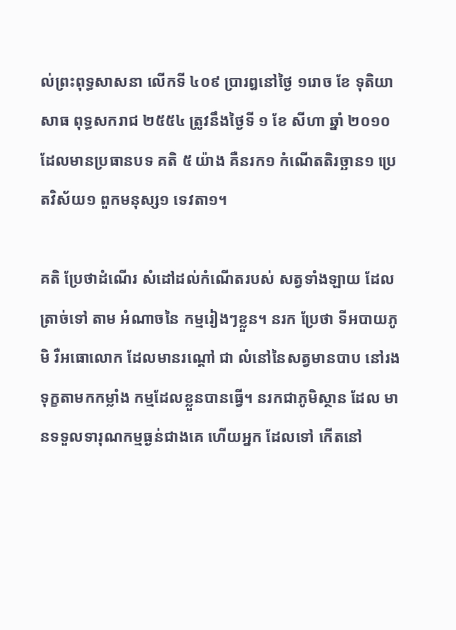ល់ព្រះពុទ្ធសាសនា លើកទី ៤០៩ ប្រារឰនៅថ្ងៃ ១រោច ខែ ទុតិយាសាធ ពុទ្ធសករាជ ២៥៥៤ ត្រូវនឹងថ្ងៃទី ១ ខែ សីហា ឆ្នាំ ២០១០ ដែលមានប្រធានបទ គតិ ៥ យ៉ាង គឺនរក១ កំណើតតិរច្ឆាន១ ប្រេតវិស័យ១ ពួកមនុស្ស១ ទេវតា១។

គតិ ប្រែថាដំណើរ សំដៅដល់កំណើតរបស់ សត្វទាំងឡាយ ដែលត្រាច់ទៅ តាម អំណាចនៃ កម្មរៀងៗខ្លួន។ នរក ប្រែថា ទីអបាយភូមិ រឺអធោលោក ដែលមានរណ្តៅ ជា លំនៅនៃសត្វមានបាប នៅរង ទុក្ខតាមកកម្លាំង កម្មដែលខ្លួនបានធ្វើ។ នរកជាភូមិស្ថាន ដែល មានទទួលទារុណកម្មធ្ងន់ជាងគេ ហើយអ្នក ដែលទៅ កើតនៅ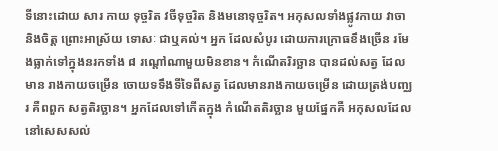ទីនោះដោយ សារ កាយ ទុច្ចរិត វចីទុច្ចរិត និងមនោទុច្ចរិត។ អកុសលទាំងផ្លូវកាយ វាចានិងចិត្ត ព្រោះអាស្រ័យ ទោសៈ ជាឬគល់។ អ្នក ដែលសំបូរ ដោយការក្រោធខឹងច្រើន រមែងធ្លាក់ទៅក្នុងនរកទាំង ៨ រណ្តៅណាមួយមិនខាន។ កំណើតរិរច្ឆាន បានដល់សត្វ ដែលមាន រាងកាយចម្រើន ចោយទទឹងទីទៃពីសត្វ ដែលមានរាងកាយចម្រើន ដោយត្រង់បញ្ឈរ គឺពពួក សត្វតិរច្ឆាន។ អ្នកដែលទៅកើតក្នុង កំណើតតិរច្ឆាន មួយផ្នែកគឺ អកុសលដែលនៅសេសសល់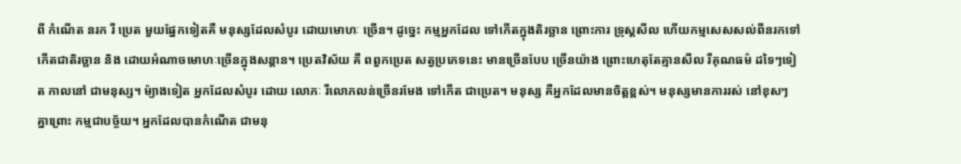ពី កំណើត នរក រឺ ប្រេត មួយផ្នែកទៀតគឺ មនុស្សដែលសំបូរ ដោយមោហៈ ច្រើន។ ដូច្នេះ កម្មអ្នកដែល ទៅកើតក្នុងតិរច្ឆាន ព្រោះការ ទ្រុស្តសីល ហើយកម្មសេសសល់ពីនរកទៅកើតជាតិរច្ឆាន និង ដោយអំណាចមោហៈច្រើនក្នុងសន្តាន។ ប្រេតវិស័យ គឺ ពពួកប្រេត សត្វប្រភេទនេះ មានច្រើនបែប ច្រើនយ៉ាង ព្រោះហេតុតែគ្មានសីល រឺគុណធម៌ ដទៃៗទៀត កាលនៅ ជាមនុស្ស។ ម៉្យាងទៀត អ្នកដែលសំបូរ ដោយ លោភៈ រឺលោភលន់ច្រើនរមែង ទៅកើត ជាប្រេត។ មនុស្ស គឺអ្នកដែលមានចិត្តខ្ពស់។ មនុស្សមានការរស់ នៅខុសៗ គ្នាព្រោះ កម្មជាបច្ច័យ។ អ្នកដែលបានកំណើត ជាមនុ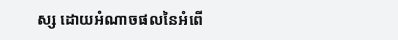ស្ស ដោយអំណាចផលនៃអំពើ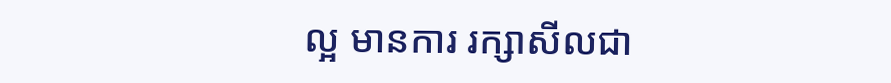ល្អ មានការ រក្សាសីលជា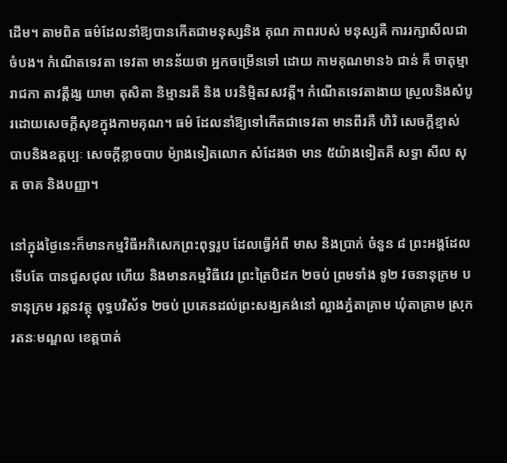ដើម។ តាមពិត ធម៌ដែលនាំឱ្យបានកើតជាមនុស្សនិង គុណ ភាពរបស់ មនុស្សគឺ ការរក្សាសីលជាចំបង។ កំណើតទេវតា ទេវតា មានន័យថា អ្នកចម្រើនទៅ ដោយ កាមគុណមាន៦ ជាន់ គឺ ចាតុម្មារាជកា តាវត្តឹង្ស យាមា តុសិតា និម្មានរតី និង បរនិម្មិតវសវត្តី។ កំណើតទេវតាងាយ ស្រួលនិងសំបូរដោយសេចក្តីសុខក្នុងកាមគុណ។ ធម៌ ដែលនាំឱ្យទៅកើតជាទេវតា មានពីរគឺ ហិរិ សេចក្តីខ្មាស់ បាបនិងឧត្តប្បៈ សេចក្តីខ្លាចបាប ម៉្យាងទៀតលោក សំដែងថា មាន ៥យ៉ាងទៀតគឺ សទ្ធា សីល សុត ចាគ និងបញ្ញា។

នៅក្នុងថ្ងៃនេះក៏មានកម្មវិធីអភិសេកព្រះពុទ្ធរូប ដែលធ្វើអំពី មាស និងប្រាក់ ចំនួន ៨ ព្រះអង្គដែលទើបតែ បានជួសជុល ហើយ និងមានកម្មវិធីវេរ ព្រះត្រៃបិដក ២ចប់ ព្រមទាំង ទូ២ វចនានុក្រម បទានុក្រម រត្តនវត្ថុ ពុទ្ធបរិស័ទ ២ចប់ ប្រគេនដល់ព្រះសង្ឃគង់នៅ ល្អាងភ្នំតាគ្រាម ឃុំតាគ្រាម ស្រុករតនៈមណ្ឌល ខេត្តបាត់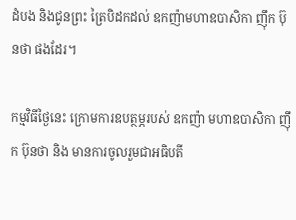ដំបង និងជូនព្រះ ត្រៃបិដកដល់ ឧកញ៉ាមហាឧបាសិកា ញ៉ឹក ប៊ុនថា ផងដែរ។

កម្មវិធីថ្ងៃនេះ ក្រោមការឧបត្ថម្ភរបស់ ឧកញ៉ា មហាឧបាសិកា ញ៉ឹក ប៊ុនថា និង មានការចូលរួមជាអធិបតី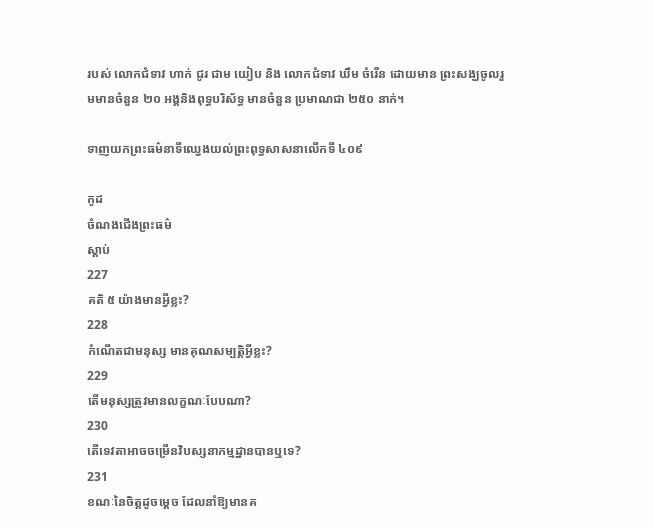របស់ លោកជំទាវ ហាក់ ជូរ ជាម យៀប និង លោកជំទាវ ឃឹម ចំរើន ដោយមាន ព្រះសង្ឃចូលរួមមានចំនួន ២០ អង្គនិងពុទ្ធបរិស័ទ្ធ មានចំនួន ប្រមាណជា ២៥០ នាក់។

ទាញយកព្រះធម៌នាទីឈ្វេងយល់ព្រះពុទ្ធសាសនាលើកទី ៤០៩

កូដ
ចំណងជើងព្រះធម៌
ស្តាប់
227
គតិ ៥ យ៉ាងមានអ្វីខ្លះ?
228
កំណើតជាមនុស្ស មានគុណសម្បត្តិអ្វីខ្លះ?
229
តើមនុស្សត្រូវមានលក្ខណៈបែបណា?
230
តើទេវតាអាចចម្រើនវិបស្សនាកម្មដ្ឋានបានឬទេ?
231
ខណៈនៃចិត្តដូចម្តេច ដែលនាំឱ្យមានគ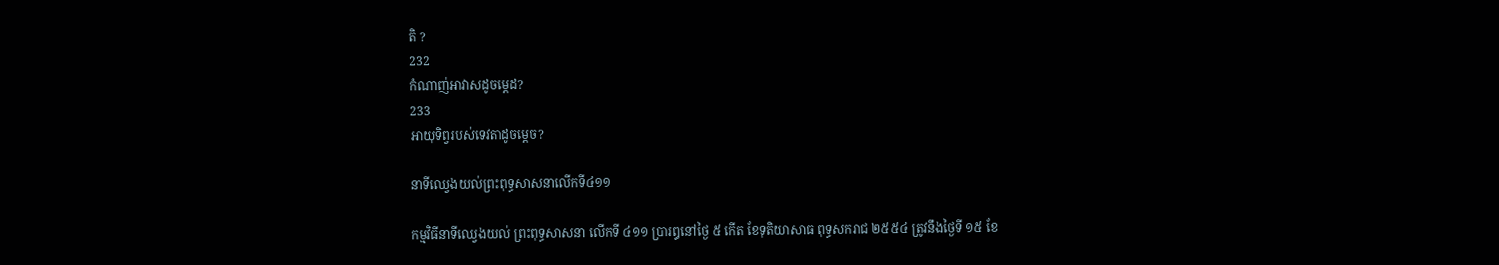តិ ?
232
កំណាញ់អាវាសដូចម្តេដ?
233
អាយុទិព្វរបស់ទេវតាដូចម្តេច?

នាទីឈ្វេងយល់ព្រះពុទ្ធសាសនាលើកទី៤១១

កម្មវិធីនាទីឈ្វេងយល់ ព្រះពុទ្ធសាសនា លើកទី ៤១១ ប្រារឰនៅថ្ងៃ ៥ កើត ខែទុតិយាសាធ ពុទ្ធសករាជ ២៥៥៤ ត្រូវនឹងថ្ងៃទី ១៥ ខែ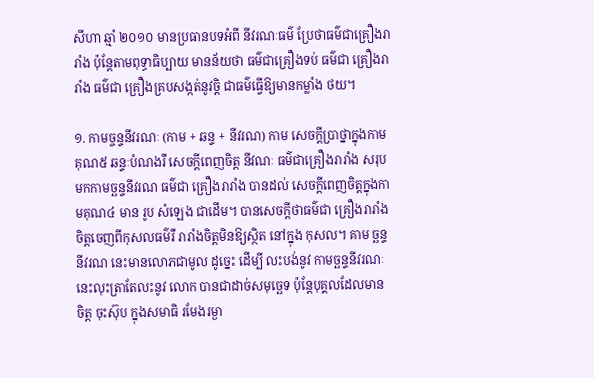សីហា ឆ្មាំ ២០១០ មានប្រធានបទអំពី នីវរណៈធម៌ ប្រែថាធម៌ជាគ្រឿងរារាំង ប៉ុន្តែតាមពុទ្ធាធិប្បាយ មានន័យថា ធម៌ជាគ្រឿងទប់ ធម៌ជា គ្រឿងរារាំង ធម៌ជា គ្រឿងគ្របសង្កត់នូវច្តិ ជាធម៌ធ្វើឱ្យមានកម្លាំង ថយ។

១. កាមច្ចន្ទនីវរណៈ (កាម + ឆន្ទ + នីវរណ) កាម សេចក្តីប្រាថ្នាក្នុងកាមគុណ៥ ឆន្ទៈបំណងរឺ សេចក្តីពេញចិត្ត នីវណៈ ធម៌ជាគ្រឿងរារាំង សរុប មកកាមច្ឆន្ទនីវរណ ធម៌ជា គ្រឿងរារាំង បានដល់ សេចក្តីពេញចិត្តក្នុងកាមគុណ៤ មាន រូប សំឡេង ជាដើម។ បានសេចក្តីថាធម៌ជា គ្រឿងរារាំង ចិត្តចេញពីកុសលធម៌រឺ រារាំងចិត្តមិនឱ្យស្ថិត នៅក្នុង កុសល។ គាម ច្ឆន្ទនីវរណ នេះមានលោភជាមូល ដូច្នេះ ដើម្បី លះបង់នូវ កាមច្ឆន្ទនីវរណៈ នេះលុះត្រាតែលះនូវ លោក បានជាដាច់សមុច្ឆេទ ប៉ុន្តែបុគ្គលដែលមាន ចិត្ត ចុះស៊ុប ក្នុងសមាធិ រមែងរម្ងា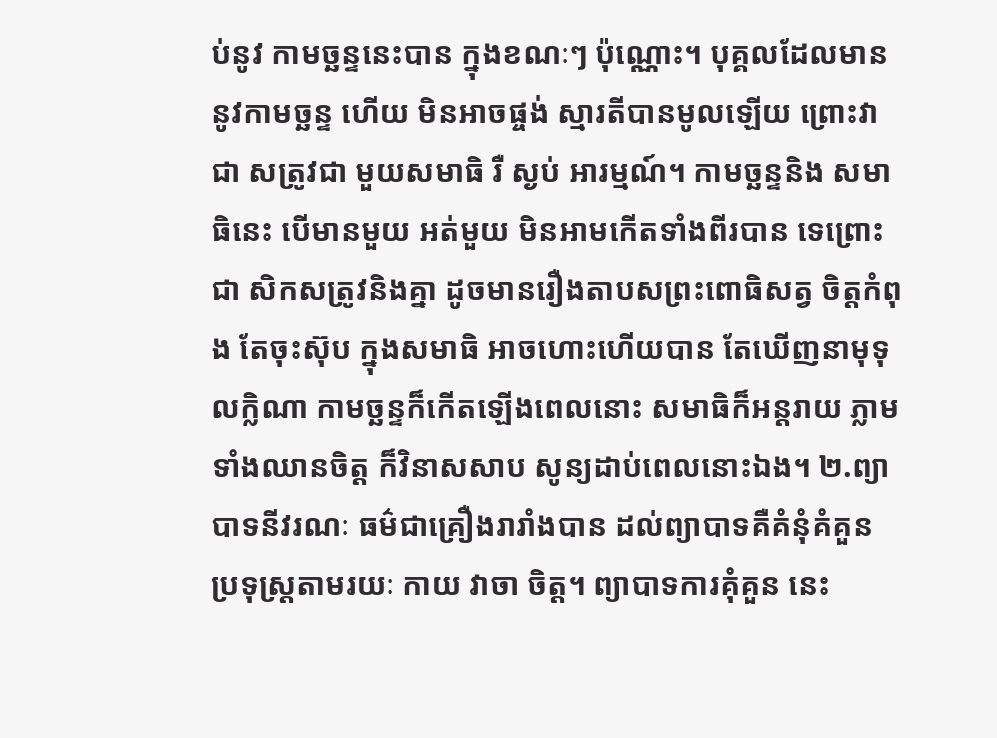ប់នូវ កាមច្ឆន្ទនេះបាន ក្នុងខណៈៗ ប៉ុណ្ណោះ។ បុគ្គលដែលមាន នូវកាមច្ឆន្ទ ហើយ មិនអាចផ្ចង់ ស្មារតីបានមូលឡើយ ព្រោះវាជា សត្រូវជា មួយសមាធិ រឺ ស្ងប់ អារម្មណ៍។ កាមច្ឆន្ទនិង សមាធិនេះ បើមានមួយ អត់មួយ មិនអាមកើតទាំងពីរបាន ទេព្រោះជា សិកសត្រូវនិងគ្នា ដូចមានរឿងតាបសព្រះពោធិសត្វ ចិត្តកំពុង តែចុះស៊ុប ក្នុងសមាធិ អាចហោះហើយបាន តែឃើញនាមុទុលក្លិណា កាមច្ឆន្ទក៏កើតឡើងពេលនោះ សមាធិក៏អន្តរាយ ភ្លាមទាំងឈានចិត្ត ក៏វិនាសសាប សូន្យដាប់ពេលនោះឯង។ ២.ព្យាបាទនីវរណៈ ធម៌ជាគ្រឿងរារាំងបាន ដល់ព្យាបាទគឺគំនុំគំគួន ប្រទុស្ត្រតាមរយៈ កាយ វាចា ចិត្ត។ ព្យាបាទការគុំគួន នេះ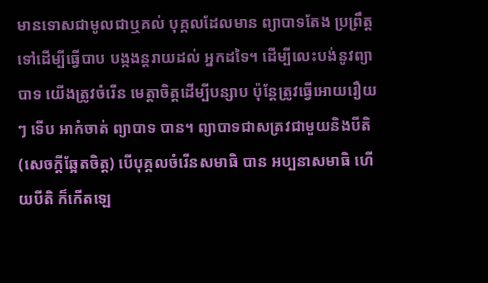មានទោសជាមូលជាឬគល់ បុគ្គលដែលមាន ព្យាបាទតែង ប្រព្រឹត្តទៅដើម្បីធ្វើបាប បង្កងន្តរាយដល់ អ្នកដទៃ។ ដើម្បីលេះបង់នូវព្យាបាទ យើងត្រូវចំរើន មេត្តាចិត្តដើម្បីបន្សាប ប៉ុន្តែត្រូវធ្វើអោយរឿយៗ ទើប អាកំចាត់ ព្យាបាទ បាន។ ព្យាបាទជាសត្រវជាមួយនិងបីតិ (សេចក្តីឆ្អែតចិត្ត) បើបុគ្គលចំរើនសមាធិ បាន អប្បនាសមាធិ ហើយបីតិ ក៏កើតឡេ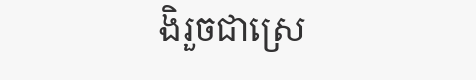ងិរួចជាស្រេ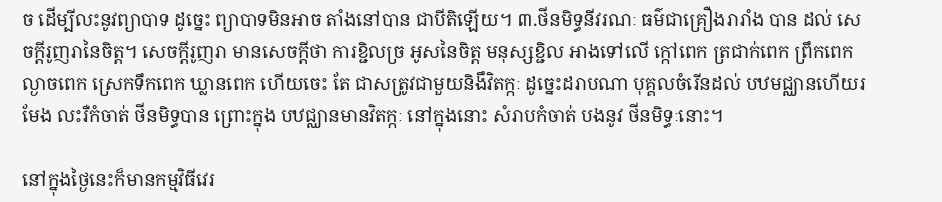ច ដើម្បីលះនូវព្យាបាទ ដូច្នេះ ព្យាបាទមិនអាច តាំងនៅបាន ជាបីតិឡើយ។ ៣.ថីនមិទ្ធនីវរណៈ ធម៌ជាគ្រឿងរារាំង បាន ដល់ សេចក្តីរូញរានៃចិត្ត។ សេចក្តីរូញរា មានសេចក្តីថា ការខ្ជិលច្រ អូសនៃចិត្ត មនុស្សខ្ជិល អាងទៅលើ ក្កៅពេក ត្រជាក់ពេក ព្រឹកពេក ល្ងាចពេក ស្រេកទឹកពេក ឃ្លានពេក ហើយចេះ តែ ជាសត្រូវជាមួយនិងឹវិតក្កៈ ដូច្នេះដរាបណា បុគ្គលចំរើនដល់ បឋមជ្ឈានហើយរមែង លះរឺកំចាត់ ថីនមិទ្ធបាន ព្រោះក្នុង បឋជ្ឈានមានវិតក្កៈ នៅក្នុងនោះ សំរាបកំចាត់ បងនូវ ថីនមិទ្ធៈនោះ។

នៅក្នុងថ្ងៃនេះក៏មានកម្មវិធីវេរ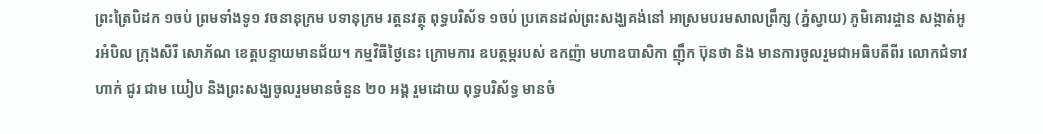ព្រះត្រៃបិដក ១ចប់ ព្រមទាំងទូ១ វចនានុក្រម បទានុក្រម រត្តនវត្ថុ ពុទ្ធបរិស័ទ ១ចប់ ប្រគេនដល់ព្រះសង្ឃគង់នៅ អាស្រមបរមសាលព្រឹក្ស (ភ្នំស្វាយ) ភូមិគោរដ្ចាន សង្កាត់អូរអំបិល ក្រុងសិរី សោភ័ណ ខេត្តបន្ទាយមានជ័យ។ កម្មវិធីថ្ងៃនេះ ក្រោមការ ឧបត្ថម្ភរបស់ ឧកញ៉ា មហាឧបាសិកា ញ៉ឹក ប៊ុនថា និង មានការចូលរួមជាអធិបតីពីរ លោកជំទាវ ហាក់ ជូរ ជាម យៀប និងព្រះសង្ឃចូលរួមមានចំនួន ២០ អង្គ រួមដោយ ពុទ្ធបរិស័ទ្ធ មានចំ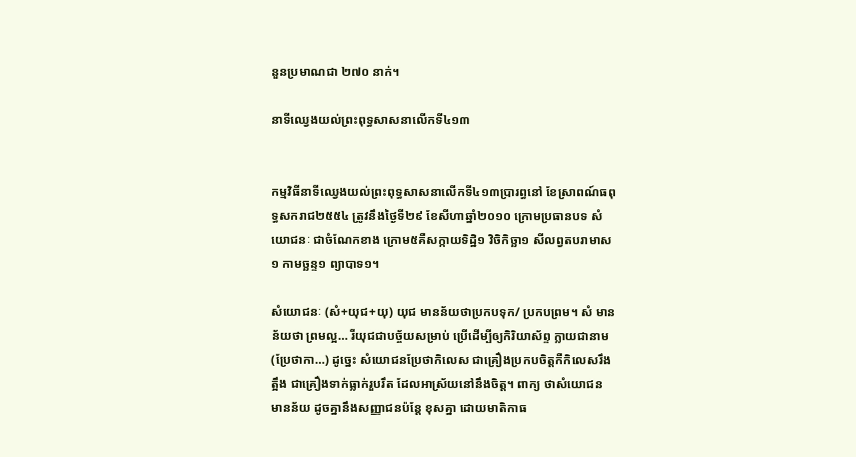នួនប្រមាណជា ២៧០ នាក់។

នាទីឈ្វេងយល់ព្រះពុទ្ធសាសនាលើកទី៤១៣


កម្មវិធីនាទីឈ្វេងយល់ព្រះពុទ្ធសាសនាលើកទី៤១៣ប្រារព្ធនៅ ខែស្រាពណ៍ធពុទ្ធសករាជ២៥៥៤ ត្រូវនឹងថ្ងៃទី២៩ ខែសីហាឆ្នាំ២០១០ ក្រោមប្រធានបទ សំយោជនៈ ជាចំណែកខាង ក្រោម៥គឺសក្កាយទិដ្ឋិ១ វិចិកិច្ឆា១ សីលព្វតបរាមាស១ កាមច្ឆន្ទ១ ព្យាបាទ១។

សំយោជនៈ (សំ+យុជ+យុ) យុជ មានន័យថាប្រកបទុក/ ប្រកបព្រម។ សំ មានន័យថា ព្រមល្អ… រីយុជជាបច្ច័យសម្រាប់ ប្រើដើម្បីឲ្យកិរិយាស័ព្ទ ក្លាយជានាម(ប្រែថាកា…) ដូច្នេះ សំយោជនប្រែថាកិលេស ជាគ្រឿងប្រកបចិត្តកឺកិលេសរឹងត្អឹង ជាគ្រឿងទាក់ធ្លាក់រួបរឹត ដែលអាស្រ័យនៅនឹងចិត្ត។ ពាក្យ ថាសំយោជន មានន័យ ដូចគ្នានឹងសញ្ញាជនប៉ន្តែ ខុសគ្នា ដោយមាតិកាធ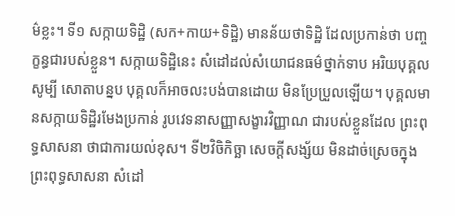ម៌ខ្លះ។ ទី១ សក្កាយទិដ្ឋិ (សក+កាយ+ទិដិ្ឋ) មានន័យថាទិដិ្ឋ ដែលប្រកាន់ថា បញ្ចក្ខន្ធជារបស់ខ្លួន។ សក្កាយទិដិ្ឋនេះ សំដៅដល់សំយោជនធម៌ថ្នាក់ទាប អរិយបុគ្គលសូម្បី សោតាបន្នប បុគ្គលក៏អាចលះបង់បានដោយ មិនប្រែប្រួលឡើយ។ បុគ្គលមានសក្កាយទិដិ្ឋរមែងប្រកាន់ រូបវេទនាសញ្ញាសង្ខារវិញ្ញាណ ជារបស់ខ្លួនដែល ព្រះពុទ្ធសាសនា ថាជាការយល់ខុស។ ទី២វិចិកិច្ឆា សេចកី្តសង្ស័យ មិនដាច់ស្រេចក្នុងព្រះពុទ្ធសាសនា សំដៅ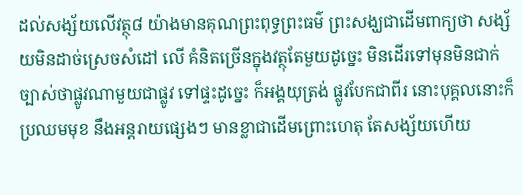ដល់សង្ស័យលើវត្ថុ៨ យ៉ាងមានគុណព្រះពុទ្ធព្រះធម៌ ព្រះសង្ឃជាដើមពាក្យថា សង្ស័យមិនដាច់ស្រេចសំដៅ លើ គំនិតច្រើនក្នុងវត្ថុតែមួយដូច្នេះ មិនដើរទៅមុនមិនជាក់ ច្បាស់ថាផ្លូវណាមួយជាផ្លូវ ទៅផ្ទះដូច្នេះ ក៏អង្គយុត្រង់ ផ្លូវបែកជាពីរ នោះបុគ្គលនោះក៏ ប្រឈមមុខ នឹងអន្តរាយផ្សេងៗ មានខ្លាជាដើមព្រោះហេតុ តែសង្ស័យហើយ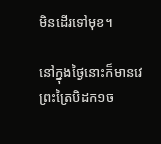មិនដើរទៅមុខ។

នៅក្នុងថ្ងៃនោះក៏មានវេ ព្រះត្រៃបិដក១ច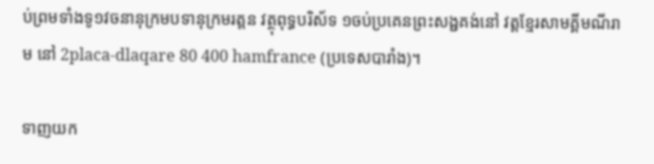ប់ព្រមទាំងទូ១វចនានុក្រមបទានុក្រមរត្តន វត្ថុពុទ្ធបរិស័ទ ១ចប់ប្រគេនព្រះសង្ជគង់នៅ វត្តខ្មែរសាមគ្គីមណីរាម នៅ 2placa-dlaqare 80 400 hamfrance (ប្រទេសបារាំង)។

ទាញយក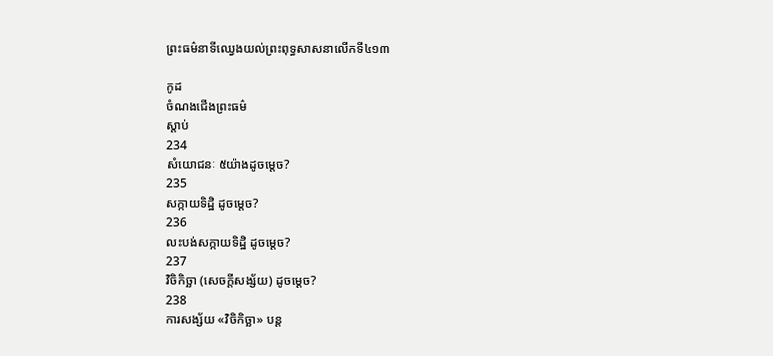ព្រះធម៌នាទីឈ្វេងយល់ព្រះពុទ្ធសាសនាលើកទី៤១៣

កូដ
ចំណងជើងព្រះធម៌
ស្តាប់
234
សំយោជនៈ ៥យ៉ាងដូចម្តេច?
235
សក្កាយទិដ្ឋិ ដូចម្តេច?
236
លះបង់សក្កាយទិដ្ឋិ ដូចម្តេច?
237
វិចិកិច្ឆា (សេចក្តីសង្ស័យ) ដូចម្តេច?
238
ការសង្ស័យ «វិចិកិច្ឆា» បន្ត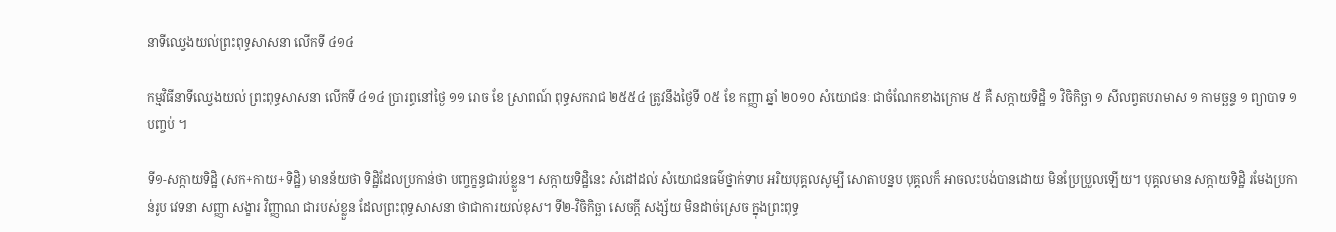នាទីឈ្វេងយល់ព្រះពុទ្ធសាសនា លើកទី ៤១៤

កម្មវិធីនាទីឈ្វេងយល់ ព្រះពុទ្ធសាសនា លើកទី ៤១៤ ប្រារព្ធនៅថ្ងៃ ១១ រោច ខែ ស្រាពណ៍ ពុទ្ធសករាជ ២៥៥៤ ត្រូវនឹងថ្ងៃទី ០៥ ខែ កញ្ញា ឆ្នាំ ២០១០ សំយោជនៈ ជាចំណែកខាងក្រោម ៥ គឺ សក្កាយទិដ្ឋិ ១ វិចិកិច្ឆា ១ សីលព្វតបរាមាស ១ កាមច្ឆន្ទ ១ ព្យាបាទ ១ បញ្ចប់ ។

ទី១-សក្កាយទិដ្ឋិ (សក+កាយ+ទិដិ្ឋ) មានន័យថា ទិដិ្ឋដែលប្រកាន់ថា បញ្ចក្ខន្ធជារប់ខ្លួន។ សក្កាយទិដិ្ឋនេះ សំដៅដល់ សំយោជនធម៌ថ្នាក់ទាប អរិយបុគ្គលសូម្បី សោតាបន្នប បុគ្គលក៏ អាចលះបង់បានដោយ មិនប្រែប្រួលឡើយ។ បុគ្គលមាន សក្កាយទិដិ្ឋ រមែងប្រកាន់រូប វេទនា សញ្ញា សង្ខារ វិញ្ញាណ ជារបស់ខ្លួន ដែលព្រះពុទ្ធសាសនា ថាជាការយល់ខុស។ ទី២-វិចិកិច្ឆា សេចកី្ត សង្ស័យ មិនដាច់ស្រេច ក្នុងព្រះពុទ្ធ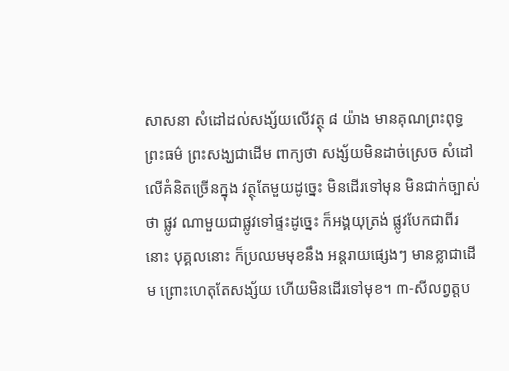សាសនា សំដៅដល់សង្ស័យលើវត្ថុ ៨ យ៉ាង មានគុណព្រះពុទ្ធ ព្រះធម៌ ព្រះសង្ឃជាដើម ពាក្យថា សង្ស័យមិនដាច់ស្រេច សំដៅលើគំនិតច្រើនក្នុង វត្ថុតែមួយដូច្នេះ មិនដើរទៅមុន មិនជាក់ច្បាស់ថា ផ្លូវ ណាមួយជាផ្លូវទៅផ្ទះដូច្នេះ ក៏អង្គយុត្រង់ ផ្លូវបែកជាពីរនោះ បុគ្គលនោះ ក៏ប្រឈមមុខនឹង អន្តរាយផ្សេងៗ មានខ្លាជាដើម ព្រោះហេតុតែសង្ស័យ ហើយមិនដើរទៅមុខ។ ៣-សីលព្វត្តប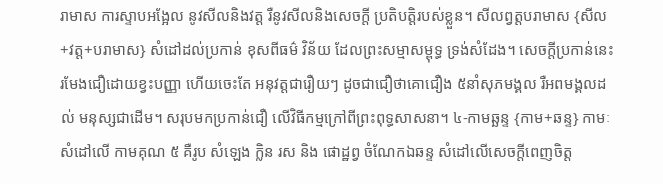រាមាស ការស្ទាបអង្អែល នូវសីលនិងវត្ត រឺនូវសីលនិងសេចកី្ត ប្រតិបត្តិរបស់ខ្លួន។ សីលព្វត្តបរាមាស {សីល+វត្ត+បរាមាស} សំដៅដល់ប្រកាន់ ខុសពីធម៌ វិន័យ ដែលព្រះសម្មាសម្ពុទ្ធ ទ្រង់សំដែង។ សេចកី្តប្រកាន់នេះ រមែងជឿដោយខ្វះបញ្ញា ហើយចេះតែ អនុវត្តជារឿយៗ ដូចជាជឿថាគោជឿង ៥នាំសុភមង្គល រឺអពមង្គលដល់ មនុស្សជាដើម។ សរុបមកប្រកាន់ជឿ លើវិធីកម្មក្រៅពីព្រះពុទ្ធសាសនា។ ៤-កាមឆ្ឆន្ទ {កាម+ឆន្ទ} កាមៈសំដៅលើ កាមគុណ ៥ គឺរូប សំឡេង ក្លិន រស និង ផោដ្ឋព្វ ចំណែកឯឆន្ទ សំដៅលើសេចកី្តពេញចិត្ត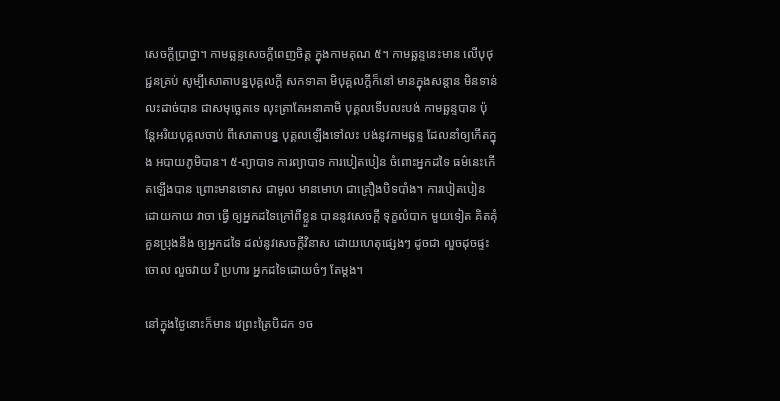សេចកី្តប្រាថ្នា។ កាមឆ្ឆន្ទសេចកី្តពេញចិត្ត ក្នុងកាមគុណ ៥។ កាមឆ្ឆន្ទនេះមាន លើបុថុជ្ជនគ្រប់ សូម្បីសោតាបន្នបុគ្គលកី្ត សកទាគា មិបុគ្គលកី្តក៏នៅ មានក្នុងសន្តាន មិនទាន់លះដាច់បាន ជាសមុច្ឆេតទេ លុះត្រាតែអនាគាមិ បុគ្គលទើបលះបង់ កាមឆ្ឆន្ទបាន ប៉ុន្តែអរិយបុគ្គលចាប់ ពីសោតាបន្ន បុគ្គលឡើងទៅលះ បង់នូវកាមឆ្ឆន្ទ ដែលនាំឲ្យកើតក្នុង អបាយភូមិបាន។ ៥-ព្យាបាទ ការព្យាបាទ ការបៀតបៀន ចំពោះអ្នកដទៃ ធម៌នេះកើតឡើងបាន ព្រោះមានទោស ជាមូល មានមោហ ជាគ្រឿងបិទបាំង។ ការបៀតបៀន ដោយកាយ វាចា ធ្វើ ឲ្យអ្នកដទៃក្រៅពីខ្លួន បាននូវសេចកី្ត ទុក្ខលំបាក មួយទៀត គិតគុំគួនប្រុងនឹង ឲ្យអ្នកដទៃ ដល់នូវសេចកី្តវិនាស ដោយហេតុផ្សេងៗ ដូចជា លួចដុចផ្ទះចោល លួចវាយ រឺ ប្រហារ អ្នកដទៃដោយចំៗ តែម្តង។

នៅក្នុងថ្ងៃនោះក៏មាន វេព្រះត្រៃបិដក ១ច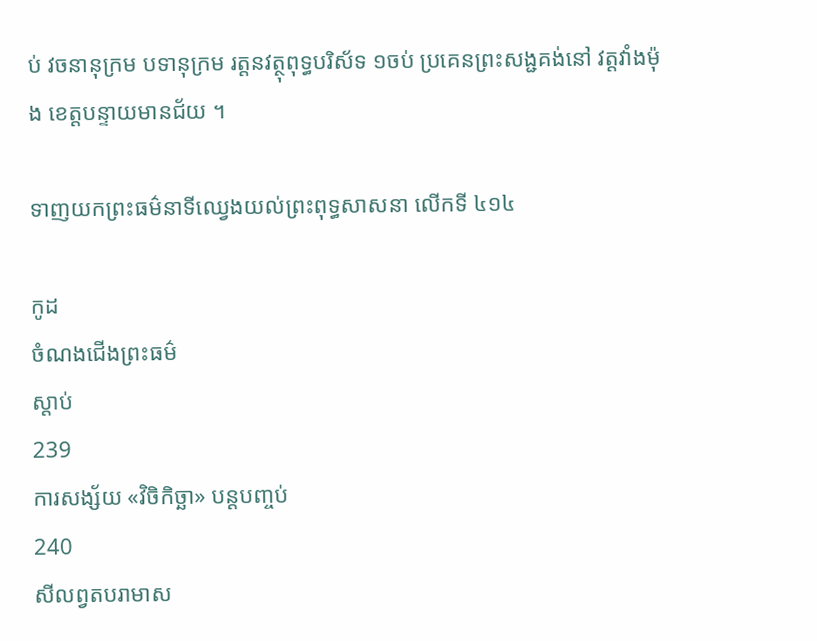ប់ វចនានុក្រម បទានុក្រម រត្តនវត្ថុពុទ្ធបរិស័ទ ១ចប់ ប្រគេនព្រះសង្ជគង់នៅ វត្តវាំងម៉ុង ខេត្តបន្ទាយមានជ័យ ។

ទាញយកព្រះធម៌នាទីឈ្វេងយល់ព្រះពុទ្ធសាសនា លើកទី ៤១៤

កូដ
ចំណងជើងព្រះធម៌
ស្តាប់
239
ការសង្ស័យ «វិចិកិច្ឆា» បន្តបញ្ចប់
240
សីលព្វតបរាមាស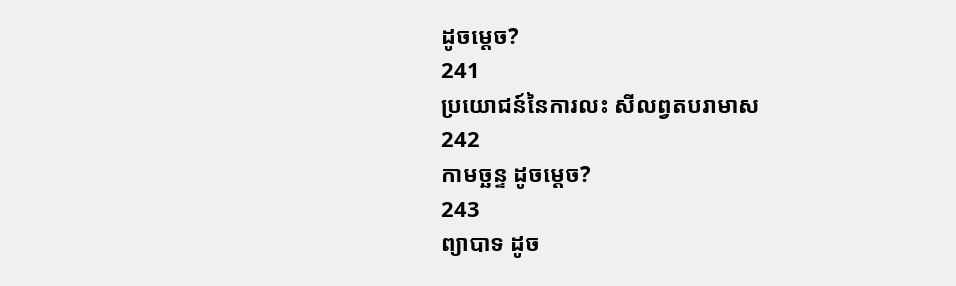ដូចម្តេច?
241
ប្រយោជន៍នៃការលះ សីលព្វតបរាមាស
242
កាមច្ឆន្ទ ដូចម្តេច?
243
ព្យាបាទ ដូច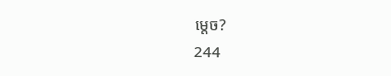ម្តេច?
244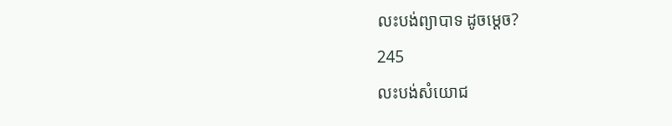លះបង់ព្យាបាទ ដូចម្តេច?
245
លះបង់សំយោជ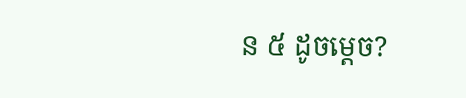ន ៥ ដូចម្តេច?